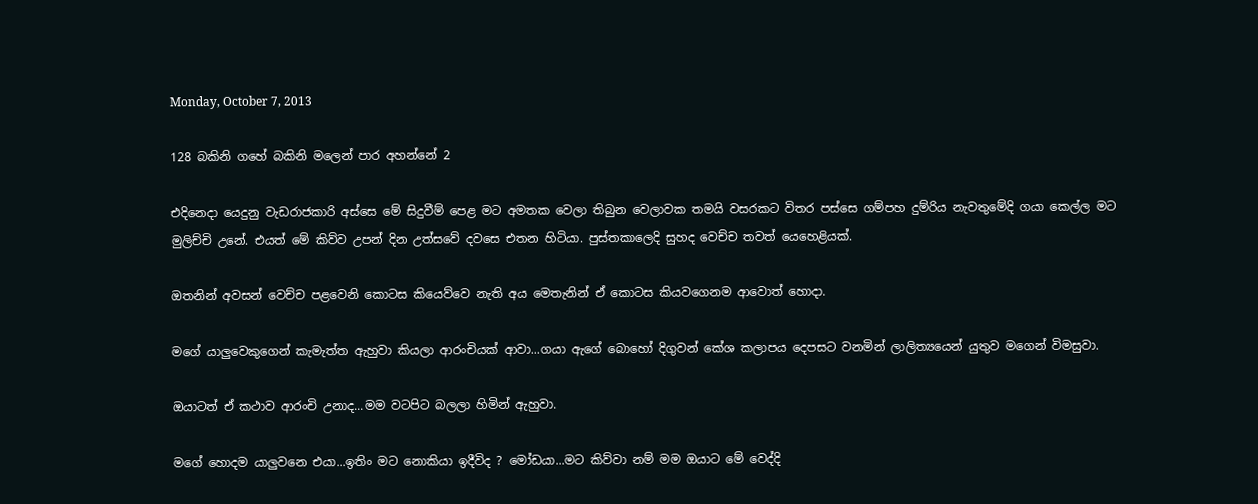Monday, October 7, 2013

128 බකිනි ගහේ බකිනි මලෙන් පාර අහන්නේ 2

එදිනෙදා යෙදුනු වැඩරාජකාරි අස්සෙ මේ සිදුවීම් පෙළ මට අමතක වෙලා තිබුන වෙලාවක තමයි වසරකට විතර පස්සෙ ගම්පහ දුම්රිය නැවතුමේදි ගයා කෙල්ල මට මුලිච්චි උනේ. එයත් මේ කිව්ව උපන් දින උත්සවේ දවසෙ එතන හිටියා. පුස්තකාලෙදි සුහද වෙච්ච තවත් යෙහෙළියක්.

ඔතනින් අවසන් වෙච්ච පළවෙනි කොටස කියෙව්වෙ නැති අය මෙතැනින් ඒ කොටස කියවගෙනම ආවොත් හොදා.

මගේ යාලුවෙකුගෙන් කැමැත්ත ඇහුවා කියලා ආරංචියක් ආවා...ගයා ඇගේ බොහෝ දිගුවන් කේශ කලාපය දෙපසට වනමින් ලාලිත්‍යයෙන් යුතුව මගෙන් විමසුවා.

ඔයාටත් ඒ කථාව ආරංචි උනාද...මම වටපිට බලලා හිමින් ඇහුවා.

මගේ හොදම යාලුවනෙ එයා...ඉතිං මට නොකියා ඉදීවිද ? මෝඩයා...මට කිව්වා නම් මම ඔයාට මේ වෙද්දි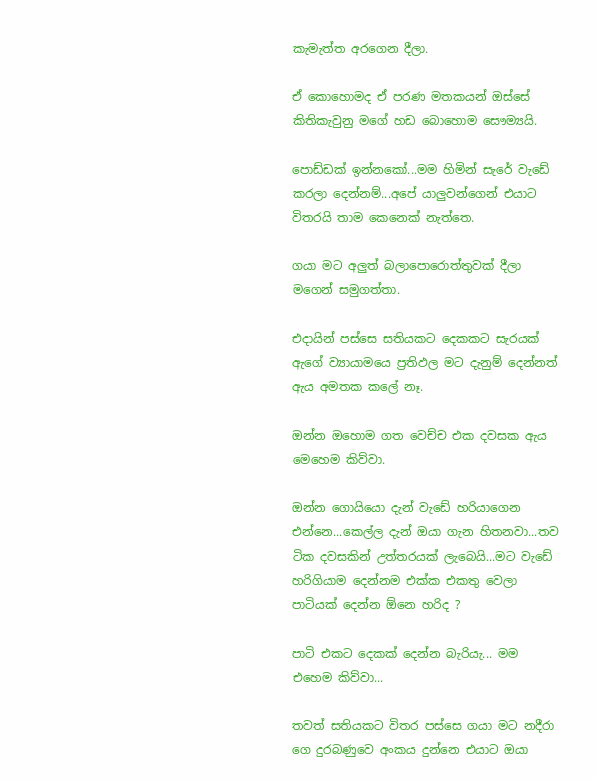කැමැත්ත අරගෙන දීලා.

ඒ කොහොමද ඒ පරණ මතකයන් ඔස්සේ කිතිකැවුනු මගේ හඩ බොහොම සෞම්‍යයි.

පොඩ්ඩක් ඉන්නකෝ...මම හිමින් සැරේ වැඩේ කරලා දෙන්නම්...අපේ යාලුවන්ගෙන් එයාට විතරයි තාම කෙනෙක් නැත්තෙ.

ගයා මට අලුත් බලාපොරොත්තුවක් දීලා මගෙන් සමුගත්තා.

එදායින් පස්සෙ සතියකට දෙකකට සැරයක් ඇගේ ව්‍යායාමයෙ ප්‍රතිඵල මට දැනුම් දෙන්නත් ඇය අමතක කලේ නෑ.

ඔන්න ඔහොම ගත වෙච්ච එක දවසක ඇය මෙහෙම කිව්වා.

ඔන්න ගොයියො දැන් වැඩේ හරියාගෙන එන්නෙ...කෙල්ල දැන් ඔයා ගැන හිතනවා...තව ටික දවසකින් උත්තරයක් ලැබෙයි...මට වැඩේ හරිගියාම දෙන්නම එක්ක එකතු වෙලා පාටියක් දෙන්න ඕනෙ හරිද ?

පාටි එකට දෙකක් දෙන්න බැරියැ... මම එහෙම කිව්වා...

තවත් සතියකට විතර පස්සෙ ගයා මට නදීරා ගෙ දුරබණුවෙ අංකය දුන්නෙ එයාට ඔයා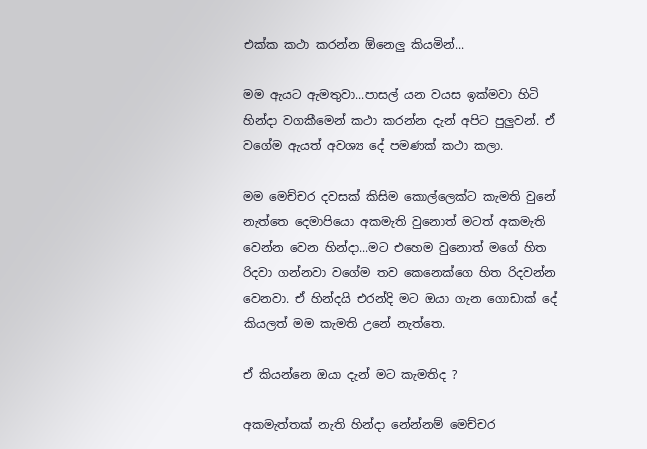එක්ක කථා කරන්න ඕනෙලු කියමින්...

මම ඇයට ඇමතුවා...පාසල් යන වයස ඉක්මවා හිටි හින්දා වගකීමෙන් කථා කරන්න දැන් අපිට පුලුවන්. ඒ වගේම ඇයත් අවශ්‍ය දේ පමණක් කථා කලා.

මම මෙච්චර දවසක් කිසිම කොල්ලෙක්ට කැමති වුනේ නැත්තෙ දෙමාපියො අකමැති වුනොත් මටත් අකමැති වෙන්න වෙන හින්දා...මට එහෙම වුනොත් මගේ හිත රිදවා ගන්නවා වගේම තව කෙනෙක්ගෙ හිත රිදවන්න වෙනවා. ඒ හින්දයි එරන්දි මට ඔයා ගැන ගොඩාක් දේ කියලත් මම කැමති උනේ නැත්තෙ.

ඒ කියන්නෙ ඔයා දැන් මට කැමතිද ?

අකමැත්තක් නැති හින්දා නේන්නම් මෙච්චර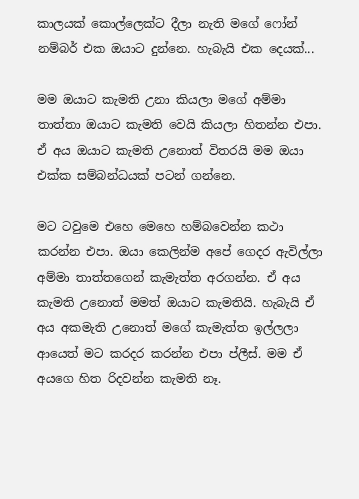කාලයක් කොල්ලෙක්ට දීලා නැති මගේ ෆෝන් නම්බර් එක ඔයාට දුන්නෙ. හැබැයි එක දෙයක්...

මම ඔයාට කැමති උනා කියලා මගේ අම්මා තාත්තා ඔයාට කැමති වෙයි කියලා හිතන්න එපා. ඒ අය ඔයාට කැමති උනොත් විතරයි මම ඔයා එක්ක සම්බන්ධයක් පටන් ගන්නෙ.

මට ටවුමෙ එහෙ මෙහෙ හම්බවෙන්න කථා කරන්න එපා. ඔයා කෙලින්ම අපේ ගෙදර ඇවිල්ලා අම්මා තාත්තගෙන් කැමැත්ත අරගන්න. ඒ අය කැමති උනොත් මමත් ඔයාට කැමතියි. හැබැයි ඒ අය අකමැති උනොත් මගේ කැමැත්ත ඉල්ලලා ආයෙත් මට කරදර කරන්න එපා ප්ලීස්. මම ඒ අයගෙ හිත රිදවන්න කැමති නෑ.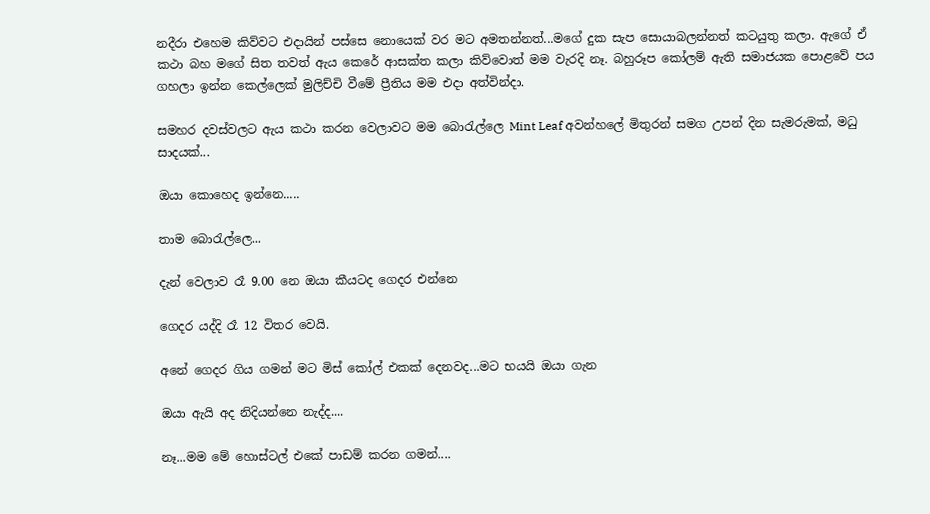නදීරා එහෙම කිව්වට එදායින් පස්සෙ නොයෙක් වර මට අමතන්නත්...මගේ දුක සැප සොයාබලන්නත් කටයුතු කලා. ඇගේ ඒ කථා බහ මගේ සිත තවත් ඇය කෙරේ ආසක්ත කලා කිව්වොත් මම වැරදි නෑ. බහුරූප කෝලම් ඇති සමාජයක පොළවේ පය ගහලා ඉන්න කෙල්ලෙක් මුලිච්චි වීමේ ප්‍රීතිය මම එදා අත්වින්දා.

සමහර දවස්වලට ඇය කථා කරන වෙලාවට මම බොරැල්ලෙ Mint Leaf අවන්හලේ මිතුරන් සමග උපන් දින සැමරුමක්, මධු සාදයක්...

ඔයා කොහෙද ඉන්නෙ.....

තාම බොරැල්ලෙ...

දැන් වෙලාව රෑ 9.00 නෙ ඔයා කීයටද ගෙදර එන්නෙ

ගෙදර යද්දි රෑ 12 විතර වෙයි.

අනේ ගෙදර ගිය ගමන් මට මිස් කෝල් එකක් දෙනවද...මට භයයි ඔයා ගැන

ඔයා ඇයි අද නිදියන්නෙ නැද්ද....

නෑ...මම මේ හොස්ටල් එකේ පාඩම් කරන ගමන්....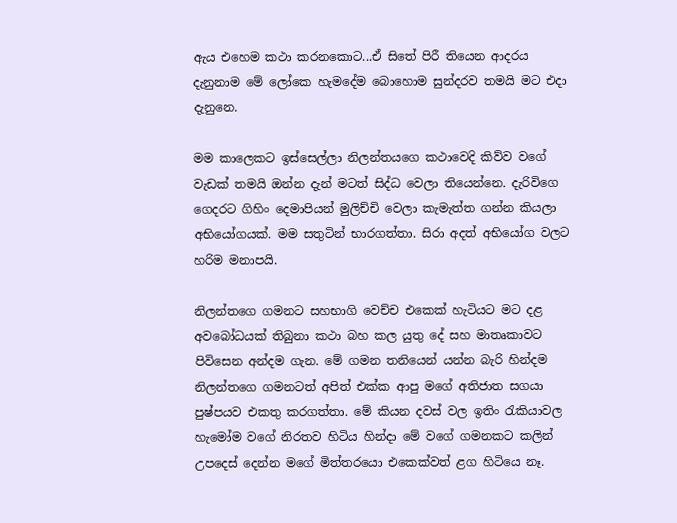ඇය එහෙම කථා කරනකොට...ඒ සිතේ පිරී තියෙන ආදරය දැනුනාම මේ ලෝකෙ හැමදේම බොහොම සුන්දරව තමයි මට එදා දැනුනෙ.

මම කාලෙකට ඉස්සෙල්ලා නිලන්තයගෙ කථාවෙදි කිව්ව වගේ වැඩක් තමයි ඔන්න දැන් මටත් සිද්ධ වෙලා තියෙන්නෙ. දැරිවිගෙ ගෙදරට ගිහිං දෙමාපියන් මුලිච්චි වෙලා කැමැත්ත ගන්න කියලා අභියෝගයක්. මම සතුටින් භාරගත්තා. සිරා අදත් අභියෝග වලට හරිම මනාපයි.

නිලන්තගෙ ගමනට සහභාගි වෙච්ච එකෙක් හැටියට මට දළ අවබෝධයක් තිබුනා කථා බහ කල යුතු දේ සහ මාතෘකාවට පිවිසෙන අන්දම ගැන. මේ ගමන තනියෙන් යන්න බැරි හින්දම නිලන්තගෙ ගමනටත් අපිත් එක්ක ආපු මගේ අතිජාත සගයා පුෂ්පයව එකතු කරගත්තා. මේ කියන දවස් වල ඉතිං රැකියාවල හැමෝම වගේ නිරතව හිටිය හින්දා මේ වගේ ගමනකට කලින් උපදෙස් දෙන්න මගේ මිත්තරයො එකෙක්වත් ළග හිටියෙ නෑ.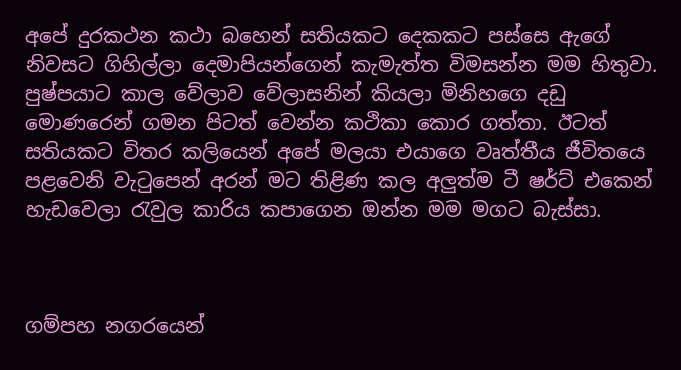අපේ දුරකථන කථා බහෙන් සතියකට දෙකකට පස්සෙ ඇගේ නිවසට ගිහිල්ලා දෙමාපියන්ගෙන් කැමැත්ත විමසන්න මම හිතුවා. පුෂ්පයාට කාල වේලාව වේලාසනින් කියලා මිනිහගෙ දඩු මොණරෙන් ගමන පිටත් වෙන්න කථිකා කොර ගත්තා. ඊටත් සතියකට විතර කලියෙන් අපේ මලයා එයාගෙ වෘත්තීය ජීවිතයෙ පළවෙනි වැටුපෙන් අරන් මට තිළිණ කල අලුත්ම ටී ෂර්ට් එකෙන් හැඩවෙලා රැවුල කාරිය කපාගෙන ඔන්න මම මගට බැස්සා.



ගම්පහ නගරයෙන්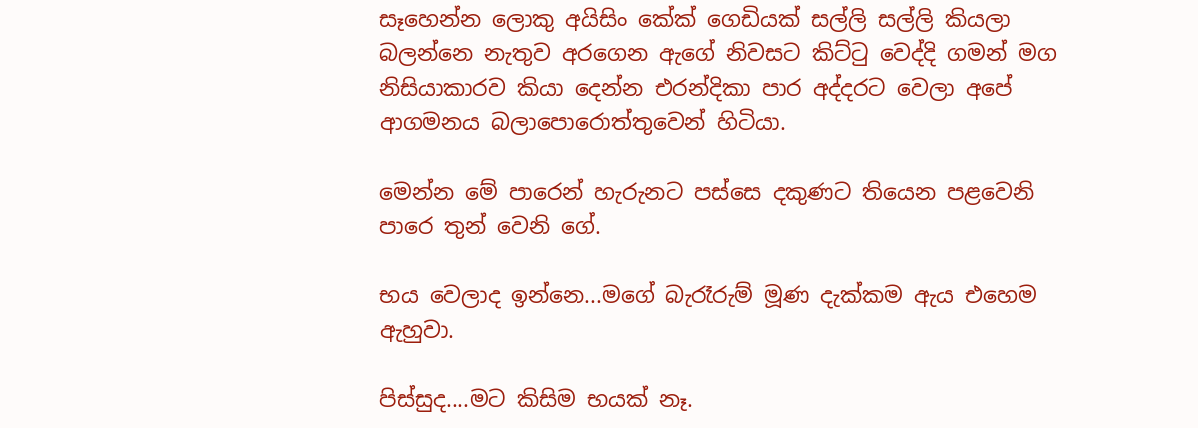සෑහෙන්න ලොකු අයිසිං කේක් ගෙඩියක් සල්ලි සල්ලි කියලා බලන්නෙ නැතුව අරගෙන ඇගේ නිවසට කිට්ටු වෙද්දි ගමන් මග නිසියාකාරව කියා දෙන්න එරන්දිකා පාර අද්දරට වෙලා අපේ ආගමනය බලාපොරොත්තුවෙන් හිටියා.

මෙන්න මේ පාරෙන් හැරුනට පස්සෙ දකුණට තියෙන පළවෙනි පාරෙ තුන් වෙනි ගේ.

භය වෙලාද ඉන්නෙ...මගේ බැරෑරුම් මූණ දැක්කම ඇය එහෙම ඇහුවා.

පිස්සුද....මට කිසිම භයක් නෑ.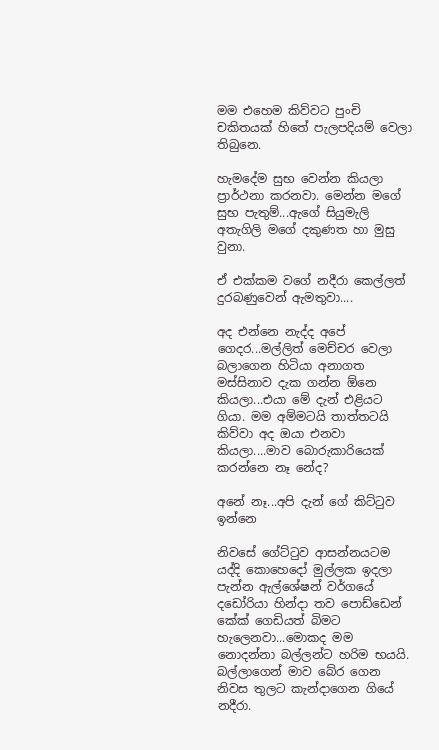මම එහෙම කිව්වට පුංචි චකිතයක් හිතේ පැලපදියම් වෙලා තිබුනෙ.

හැමදේම සුභ වෙන්න කියලා ප්‍රාර්ථනා කරනවා. මෙන්න මගේ සුභ පැතුම්...ඇගේ සියුමැලි අතැගිලි මගේ දකුණත හා මුසු වුනා.

ඒ එක්කම වගේ නදීරා කෙල්ලත් දුරබණුවෙන් ඇමතුවා....

අද එන්නෙ නැද්ද අපේ ගෙදර...මල්ලිත් මෙච්චර වෙලා බලාගෙන හිටියා අනාගත මස්සිනාව දැක ගන්න ඕනෙ කියලා...එයා මේ දැන් එළියට ගියා. මම අම්මටයි තාත්තටයි කිව්වා අද ඔයා එනවා කියලා....මාව බොරුකාරියෙක් කරන්නෙ නෑ නේද?

අනේ නෑ...අපි දැන් ගේ කිට්ටුව ඉන්නෙ

නිවසේ ගේට්ටුව ආසන්නයටම යද්දි කොහෙදෝ මුල්ලක ඉදලා පැන්න ඇල්ශේෂන් වර්ගයේ දඩෝරියා හින්දා තව පොඩ්ඩෙන් කේක් ගෙඩියත් බිමට හැලෙනවා...මොකද මම නොදන්නා බල්ලන්ට හරිම භයයි. බල්ලාගෙන් මාව බේර ගෙන නිවස තුලට කැන්දාගෙන ගියේ නදීරා.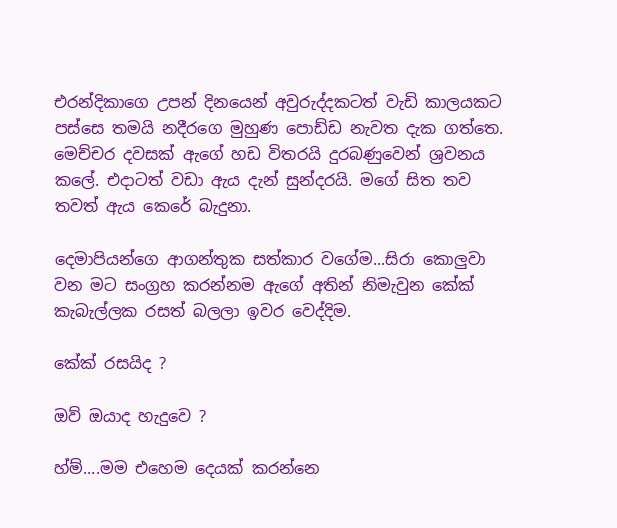එරන්දිකාගෙ උපන් දිනයෙන් අවුරුද්දකටත් වැඩි කාලයකට පස්සෙ තමයි නදීරගෙ මුහුණ පොඩ්ඩ නැවත දැක ගත්තෙ. මෙච්චර දවසක් ඇගේ හඩ විතරයි දුරබණුවෙන් ශ්‍රවනය කලේ. එදාටත් වඩා ඇය දැන් සුන්දරයි. මගේ සිත තව තවත් ඇය කෙරේ බැදුනා.

දෙමාපියන්ගෙ ආගන්තුක සත්කාර වගේම...සිරා කොලුවා වන මට සංග්‍රහ කරන්නම ඇගේ අතින් නිමැවුන කේක් කැබැල්ලක රසත් බලලා ඉවර වෙද්දිම.

කේක් රසයිද ?

ඔව් ඔයාද හැදුවෙ ?

හ්ම්....මම එහෙම දෙයක් කරන්නෙ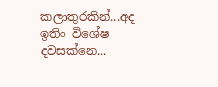කලාතුරකින්...අද ඉතිං විශේෂ දවසක්නෙ...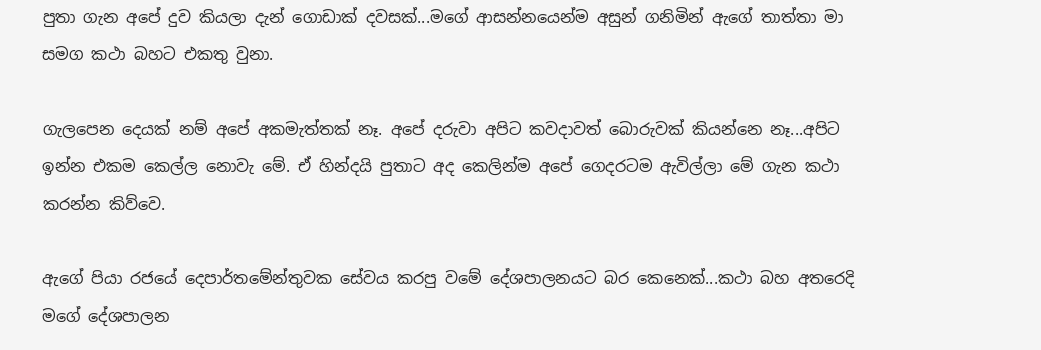පුතා ගැන අපේ දුව කියලා දැන් ගොඩාක් දවසක්...මගේ ආසන්නයෙන්ම අසුන් ගනිමින් ඇගේ තාත්තා මා සමග කථා බහට එකතු වුනා.

ගැලපෙන දෙයක් නම් අපේ අකමැත්තක් නෑ. අපේ දරුවා අපිට කවදාවත් බොරුවක් කියන්නෙ නෑ...අපිට ඉන්න එකම කෙල්ල නොවැ මේ. ඒ හින්දයි පුතාට අද කෙලින්ම අපේ ගෙදරටම ඇවිල්ලා මේ ගැන කථා කරන්න කිව්වෙ.

ඇගේ පියා රජයේ දෙපාර්තමේන්තුවක සේවය කරපු වමේ දේශපාලනයට බර කෙනෙක්...කථා බහ අතරෙදි මගේ දේශපාලන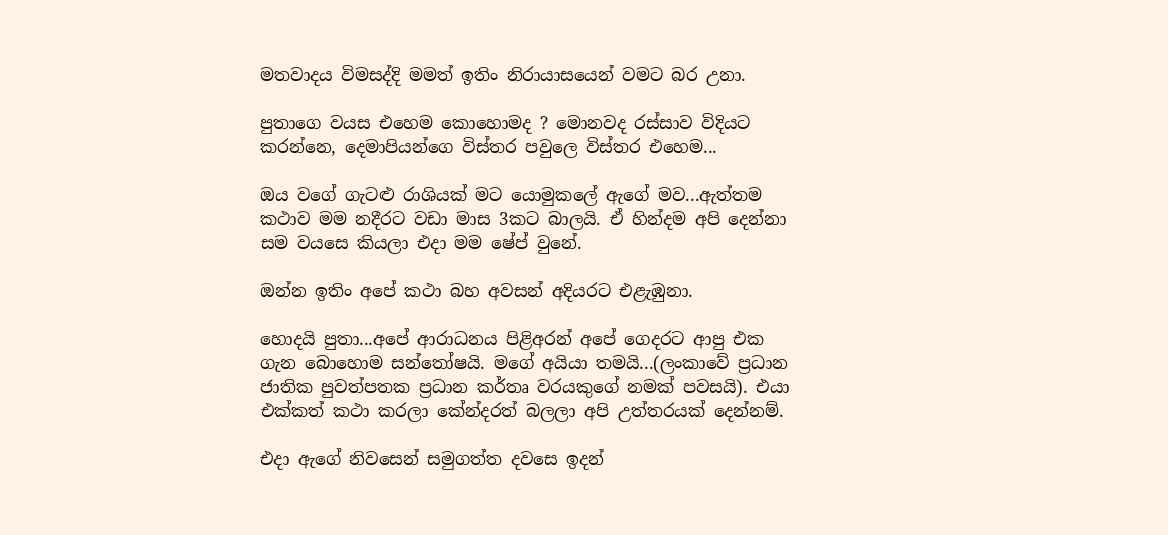මතවාදය විමසද්දි මමත් ඉතිං නිරායාසයෙන් වමට බර උනා.

පුතාගෙ වයස එහෙම කොහොමද ? මොනවද රස්සාව විදියට කරන්නෙ, දෙමාපියන්ගෙ විස්තර පවුලෙ විස්තර එහෙම...

ඔය වගේ ගැටළු රාශියක් මට යොමුකලේ ඇගේ මව...ඇත්තම කථාව මම නදීරට වඩා මාස 3කට බාලයි. ඒ හින්දම අපි දෙන්නා සම වයසෙ කියලා එදා මම ෂේප් වුනේ.

ඔන්න ඉතිං අපේ කථා බහ අවසන් අදියරට එළැඹුනා.

හොදයි පුතා...අපේ ආරාධනය පිළිඅරන් අපේ ගෙදරට ආපු එක ගැන බොහොම සන්තෝෂයි. මගේ අයියා තමයි...(ලංකාවේ ප්‍රධාන ජාතික පුවත්පතක ප්‍රධාන කර්තෘ වරයකුගේ නමක් පවසයි). එයා එක්කත් කථා කරලා කේන්දරත් බලලා අපි උත්තරයක් දෙන්නම්.

එදා ඇගේ නිවසෙන් සමුගත්ත දවසෙ ඉදන්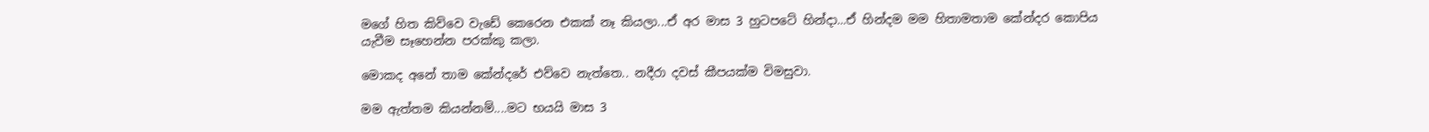මගේ හිත කිව්වෙ වැඩේ කෙරෙන එකක් නෑ කියලා...ඒ අර මාස 3 හුටපටේ හින්දා...ඒ හින්දම මම හිතාමතාම කේන්දර කොපිය යැවීම සෑහෙන්න පරක්කු කලා.

මොකද අනේ තාම කේන්දරේ එව්වෙ නැත්තෙ.. නදීරා දවස් කීපයක්ම විමසුවා.

මම ඇත්තම කියන්නම්....මට භයයි මාස 3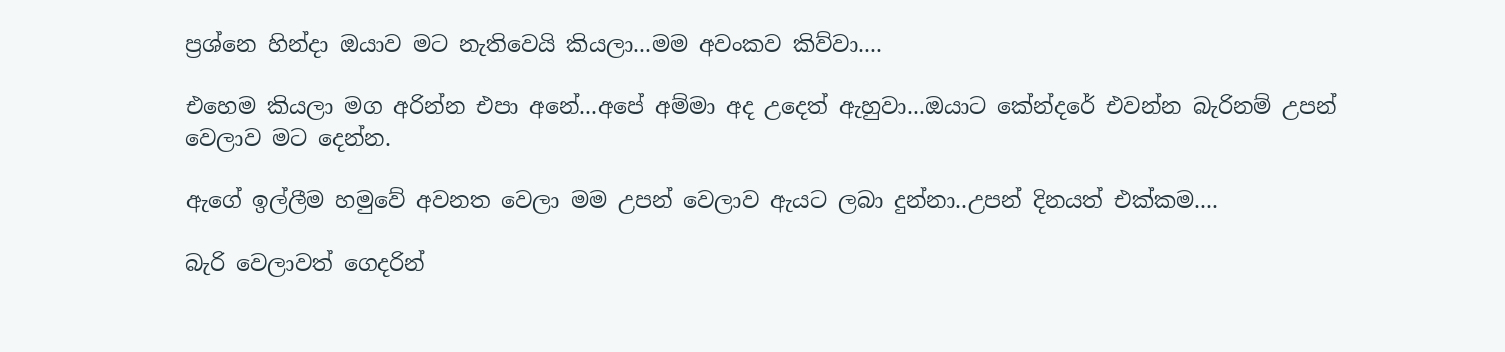ප්‍රශ්නෙ හින්දා ඔයාව මට නැතිවෙයි කියලා...මම අවංකව කිව්වා....

එහෙම කියලා මග අරින්න එපා අනේ...අපේ අම්මා අද උදෙත් ඇහුවා...ඔයාට කේන්දරේ එවන්න බැරිනම් උපන් වෙලාව මට දෙන්න.

ඇගේ ඉල්ලීම හමුවේ අවනත වෙලා මම උපන් වෙලාව ඇයට ලබා දුන්නා..උපන් දිනයත් එක්කම....

බැරි වෙලාවත් ගෙදරින්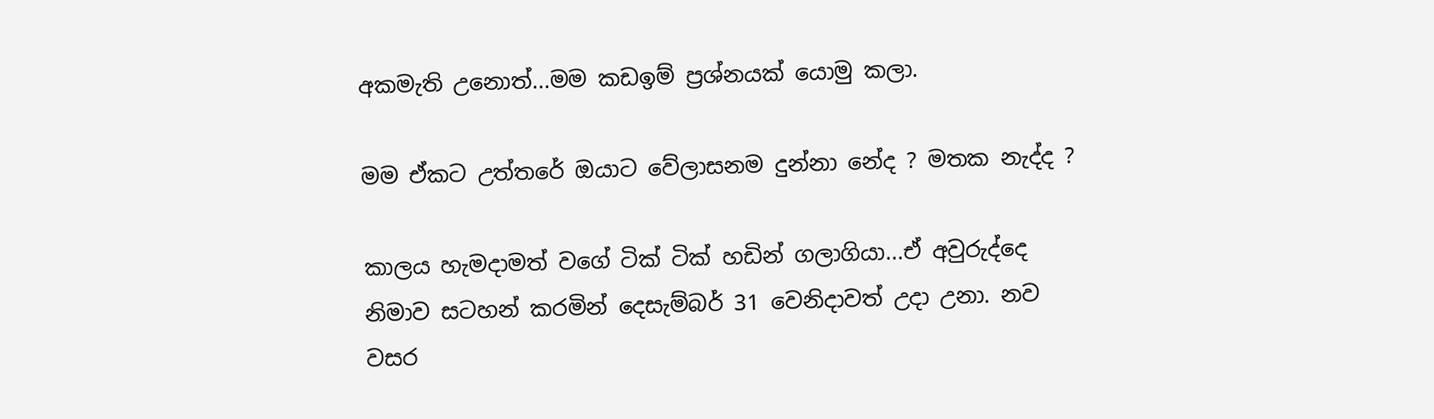අකමැති උනොත්...මම කඩඉම් ප්‍රශ්නයක් යොමු කලා.

මම ඒකට උත්තරේ ඔයාට වේලාසනම දුන්නා නේද ? මතක නැද්ද ?

කාලය හැමදාමත් වගේ ටික් ටික් හඩින් ගලාගියා...ඒ අවුරුද්දෙ නිමාව සටහන් කරමින් දෙසැම්බර් 31 වෙනිදාවත් උදා උනා. නව වසර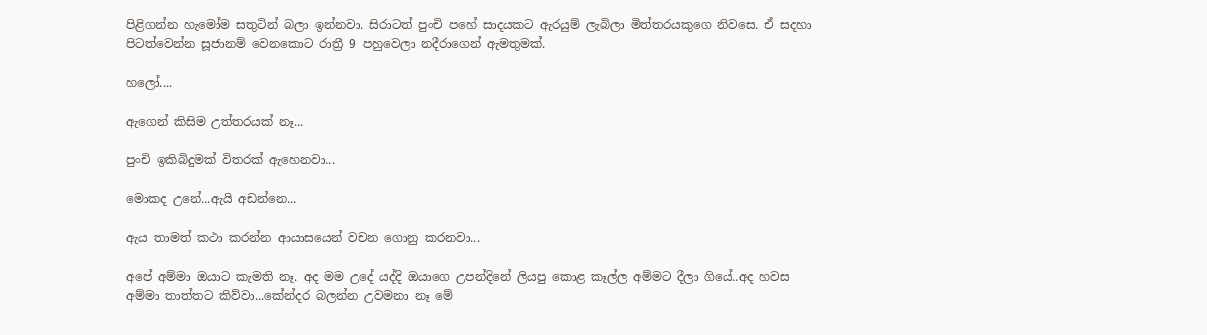පිළිගන්න හැමෝම සතුටින් බලා ඉන්නවා. සිරාටත් පුංචි පහේ සාදයකට ඇරයුම් ලැබිලා මිත්තරයකුගෙ නිවසෙ. ඒ සදහා පිටත්වෙන්න සූජානම් වෙනකොට රාත්‍රී 9 පහුවෙලා නදීරාගෙන් ඇමතුමක්.

හලෝ....

ඇගෙන් කිසිම උත්තරයක් නෑ...

පුංචි ඉකිබිදුමක් විතරක් ඇහෙනවා...

මොකද උනේ...ඇයි අඩන්නෙ...

ඇය තාමත් කථා කරන්න ආයාසයෙන් වචන ගොනු කරනවා...

අපේ අම්මා ඔයාට කැමති නෑ. අද මම උදේ යද්දි ඔයාගෙ උපන්දිනේ ලියපු කොළ කෑල්ල අම්මට දීලා ගියේ..අද හවස අම්මා තාත්තට කිව්වා...කේන්දර බලන්න උවමනා නෑ මේ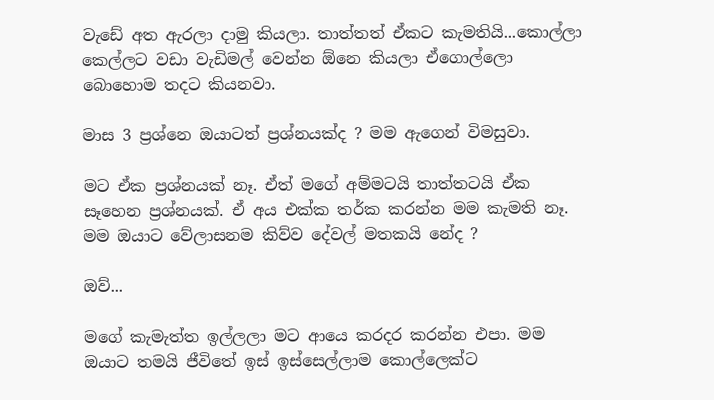වැඩේ අත ඇරලා දාමු කියලා. තාත්තත් ඒකට කැමතියි...කොල්ලා කෙල්ලට වඩා වැඩිමල් වෙන්න ඕනෙ කියලා ඒගොල්ලො බොහොම තදට කියනවා.

මාස 3 ප්‍රශ්නෙ ඔයාටත් ප්‍රශ්නයක්ද ? මම ඇගෙන් විමසුවා.

මට ඒක ප්‍රශ්නයක් නෑ. ඒත් මගේ අම්මටයි තාත්තටයි ඒක සෑහෙන ප්‍රශ්නයක්. ඒ අය එක්ක තර්ක කරන්න මම කැමති නෑ. මම ඔයාට වේලාසනම කිව්ව දේවල් මතකයි නේද ?

ඔව්...

මගේ කැමැත්ත ඉල්ලලා මට ආයෙ කරදර කරන්න එපා. මම ඔයාට තමයි ජීවිතේ ඉස් ඉස්සෙල්ලාම කොල්ලෙක්ට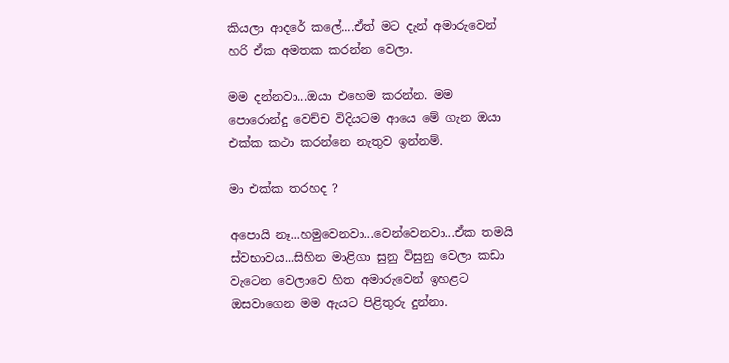කියලා ආදරේ කලේ....ඒත් මට දැන් අමාරුවෙන් හරි ඒක අමතක කරන්න වෙලා.

මම දන්නවා...ඔයා එහෙම කරන්න. මම පොරොන්දු වෙච්ච විදියටම ආයෙ මේ ගැන ඔයා එක්ක කථා කරන්නෙ නැතුව ඉන්නම්.

මා එක්ක තරහද ?

අපොයි නෑ...හමුවෙනවා...වෙන්වෙනවා...ඒක තමයි ස්වභාවය...සිහින මාළිගා සුනු විසුනු වෙලා කඩා වැටෙන වෙලාවෙ හිත අමාරුවෙන් ඉහළට ඔසවාගෙන මම ඇයට පිළිතුරු දුන්නා.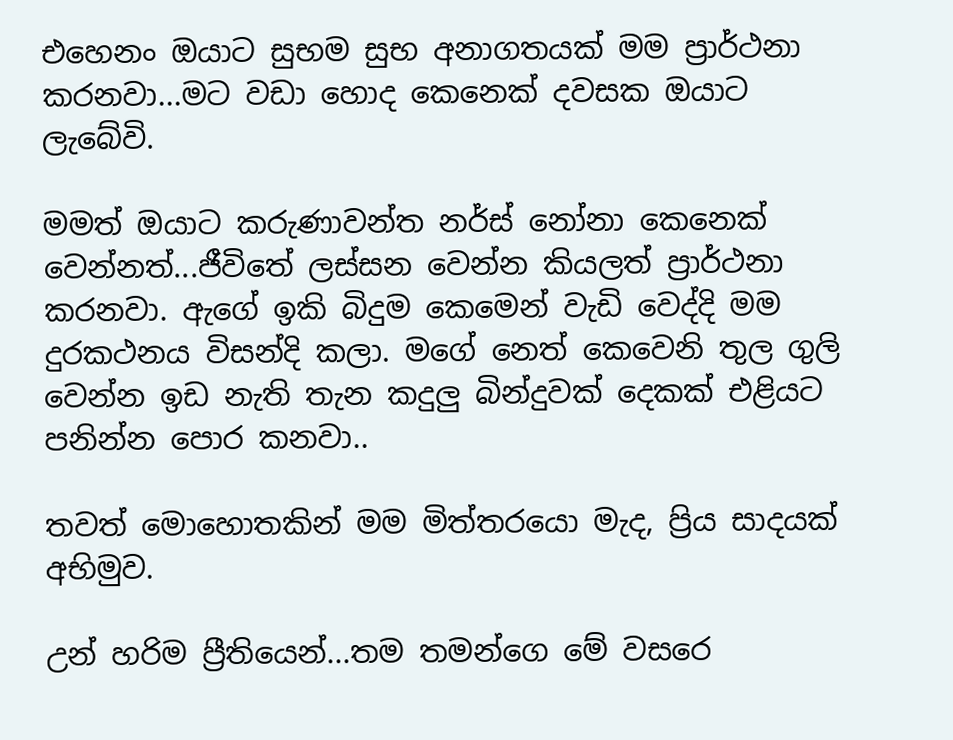එහෙනං ඔයාට සුභම සුභ අනාගතයක් මම ප්‍රාර්ථනා කරනවා...මට වඩා හොද කෙනෙක් දවසක ඔයාට ලැබේවි.

මමත් ඔයාට කරුණාවන්ත නර්ස් නෝනා කෙනෙක් වෙන්නත්...ජීවිතේ ලස්සන වෙන්න කියලත් ප්‍රාර්ථනා කරනවා. ඇගේ ඉකි බිදුම කෙමෙන් වැඩි වෙද්දි මම දුරකථනය විසන්දි කලා. මගේ නෙත් කෙවෙනි තුල ගුලි වෙන්න ඉඩ නැති තැන කදුලු බින්දුවක් දෙකක් එළියට පනින්න පොර කනවා..

තවත් මොහොතකින් මම මිත්තරයො මැද, ප්‍රිය සාදයක් අභිමුව.

උන් හරිම ප්‍රීතියෙන්...තම තමන්ගෙ මේ වසරෙ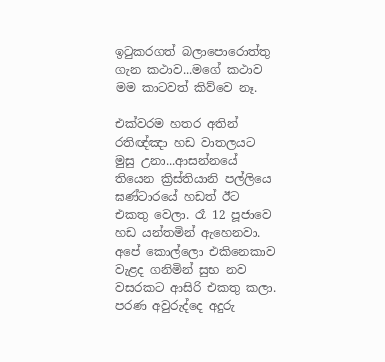ඉටුකරගත් බලාපොරොත්තු ගැන කථාව...මගේ කථාව මම කාටවත් කිව්වෙ නෑ.

එක්වරම හතර අතින් රතිඥ්ඤා හඩ වාතලයට මුසු උනා...ආසන්නයේ තියෙන ක්‍රිස්තියානි පල්ලියෙ ඝණ්ටාරයේ හඩත් ඊට එකතු වෙලා. රෑ 12 පූජාවෙ හඩ යන්තමින් ඇහෙනවා. අපේ කොල්ලො එකිනෙකාව වැළද ගනිමින් සුභ නව වසරකට ආසිරි එකතු කලා. පරණ අවුරුද්දෙ අදුරු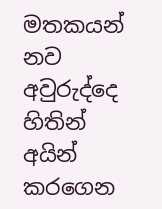මතකයන් නව අවුරුද්දෙ හිතින් අයින් කරගෙන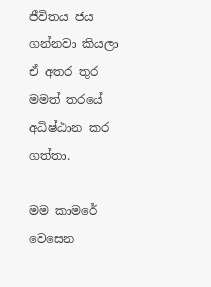ජීවිතය ජය ගන්නවා කියලා ඒ අතර තුර මමත් තරයේ අධිෂ්ඨාන කර ගත්තා.

මම කාමරේ වෙසෙන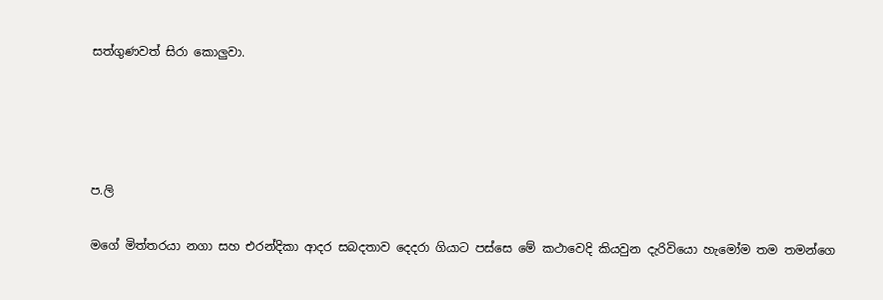සත්ගුණවත් සිරා කොලුවා.




ප.ලි

මගේ මිත්තරයා නගා සහ එරන්දිකා ආදර සබදතාව දෙදරා ගියාට පස්සෙ මේ කථාවෙදි කියවුන දැරිවියො හැමෝම තම තමන්ගෙ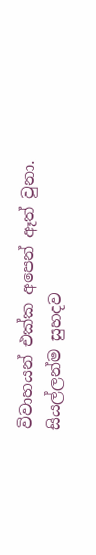විවාහයන් එක්ක අපෙන් ඈත් වුනා. සියල්ලන්ම සුහදව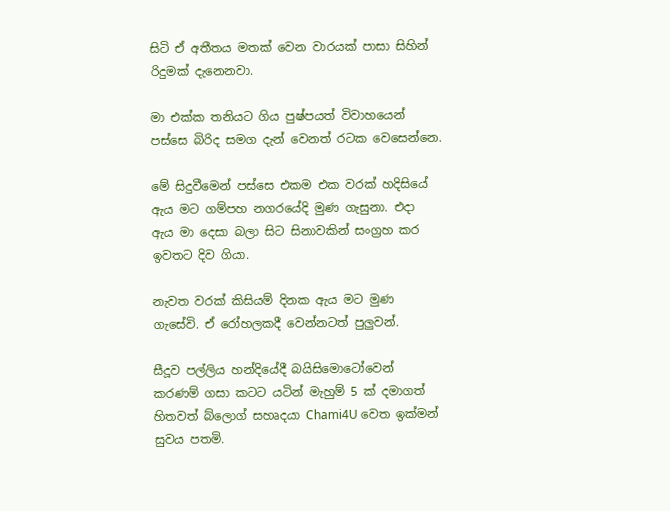සිටි ඒ අතීතය මතක් වෙන වාරයක් පාසා සිහින් රිදුමක් දැනෙනවා.

මා එක්ක තනියට ගිය පුෂ්පයත් විවාහයෙන් පස්සෙ බිරිද සමග දැන් වෙනත් රටක වෙසෙන්නෙ.

මේ සිදුවීමෙන් පස්සෙ එකම එක වරක් හදිසියේ ඇය මට ගම්පහ නගරයේදි මුණ ගැසුනා. එදා ඇය මා දෙසා බලා සිට සිනාවකින් සංග්‍රහ කර ඉවතට දිව ගියා.

නැවත වරක් කිසියම් දිනක ඇය මට මුණ ගැසේවි. ඒ රෝහලකදී වෙන්නටත් පුලුවන්.

සීදූව පල්ලිය හන්දියේදී බයිසිමොටෝවෙන් කරණම් ගසා කටට යටින් මැහුම් 5 ක් දමාගත් හිතවත් බ්ලොග් සහෘදයා Chami4U වෙත ඉක්මන් සුවය පතමි.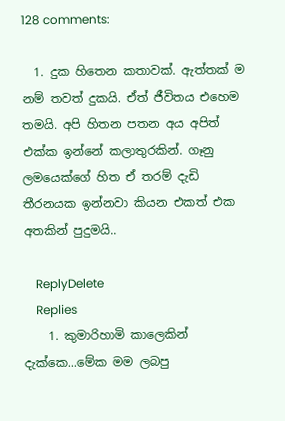128 comments:

  1. දුක හිතෙන කතාවක්. ඇත්තක් ම නම් තවත් දුකයි. ඒත් ජීවිතය එහෙම තමයි. අපි හිතන පතන අය අපිත් එක්ක ඉන්නේ කලාතුරකින්. ගෑනු ලමයෙක්ගේ හිත ඒ තරම් දැඩි තීරනයක ඉන්නවා කියන එකත් එක අතකින් පුදුමයි..

    ReplyDelete
    Replies
    1. කුමාරිහාමි කාලෙකින් දැක්කෙ...මේක මම ලබපු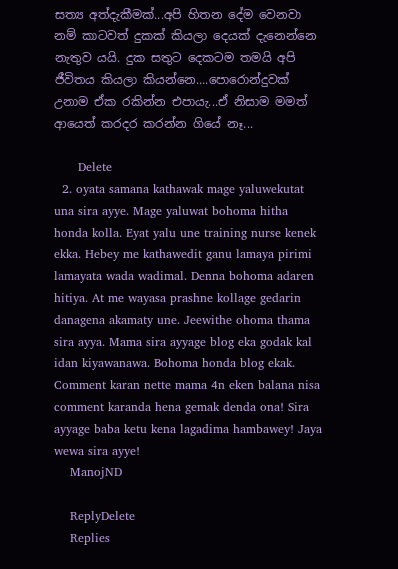සත්‍ය අත්දැකීමක්...අපි හිතන දේම වෙනවා නම් කාටවත් දුකක් කියලා දෙයක් දැනෙන්නෙ නැතුව යයි. දුක සතුට දෙකටම තමයි අපි ජීවිතය කියලා කියන්නෙ....පොරොන්දුවක් උනාම ඒක රකින්න එපායැ...ඒ නිසාම මමත් ආයෙත් කරදර කරන්න ගියේ නෑ...

      Delete
  2. oyata samana kathawak mage yaluwekutat una sira ayye. Mage yaluwat bohoma hitha honda kolla. Eyat yalu une training nurse kenek ekka. Hebey me kathawedit ganu lamaya pirimi lamayata wada wadimal. Denna bohoma adaren hitiya. At me wayasa prashne kollage gedarin danagena akamaty une. Jeewithe ohoma thama sira ayya. Mama sira ayyage blog eka godak kal idan kiyawanawa. Bohoma honda blog ekak. Comment karan nette mama 4n eken balana nisa comment karanda hena gemak denda ona! Sira ayyage baba ketu kena lagadima hambawey! Jaya wewa sira ayye!
    ManojND

    ReplyDelete
    Replies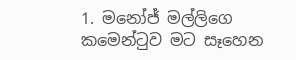1. මනෝජ් මල්ලිගෙ කමෙන්ටුව මට සෑහෙන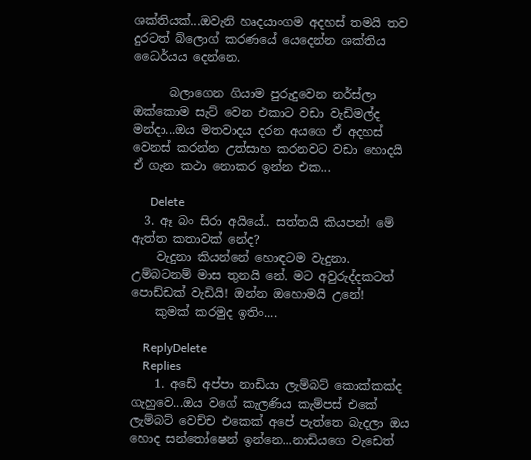ශක්තියක්...ඔවැනි හෘදයාංගම අදහස් තමයි තව දුරටත් බ්ලොග් කරණයේ යෙදෙන්න ශක්තිය ධෛර්යය දෙන්නෙ.

      බලාගෙන ගියාම පුරුදුවෙන නර්ස්ලා ඔක්කොම සැට් වෙන එකාට වඩා වැඩිමල්ද මන්දා...ඔය මතවාදය දරන අයගෙ ඒ අදහස් වෙනස් කරන්න උත්සාහ කරනවට වඩා හොදයි ඒ ගැන කථා නොකර ඉන්න එක...

      Delete
  3. ඈ බං සිරා අයියේ.. සත්තයි කියපන්! මේ ඇත්ත කතාවක් නේද?
    වැදුනා කියන්නේ හොඳටම වැදුනා. උම්බටනම් මාස තුනයි නේ. මට අවුරුද්දකටත් පොඩ්ඩක් වැඩියි! ඔන්න ඔහොමයි උනේ!
    කුමක් කරමුද ඉතිං....

    ReplyDelete
    Replies
    1. අඩේ අප්පා නාඩියා ලැම්බට් කොක්කක්ද ගැහුවෙ...ඔය වගේ කැලණිය කැම්පස් එකේ ලැම්බට් වෙච්ච එකෙක් අපේ පැත්තෙ බැදලා ඔය හොද සන්තෝෂෙන් ඉන්නෙ...නාඩියගෙ වැඩෙත්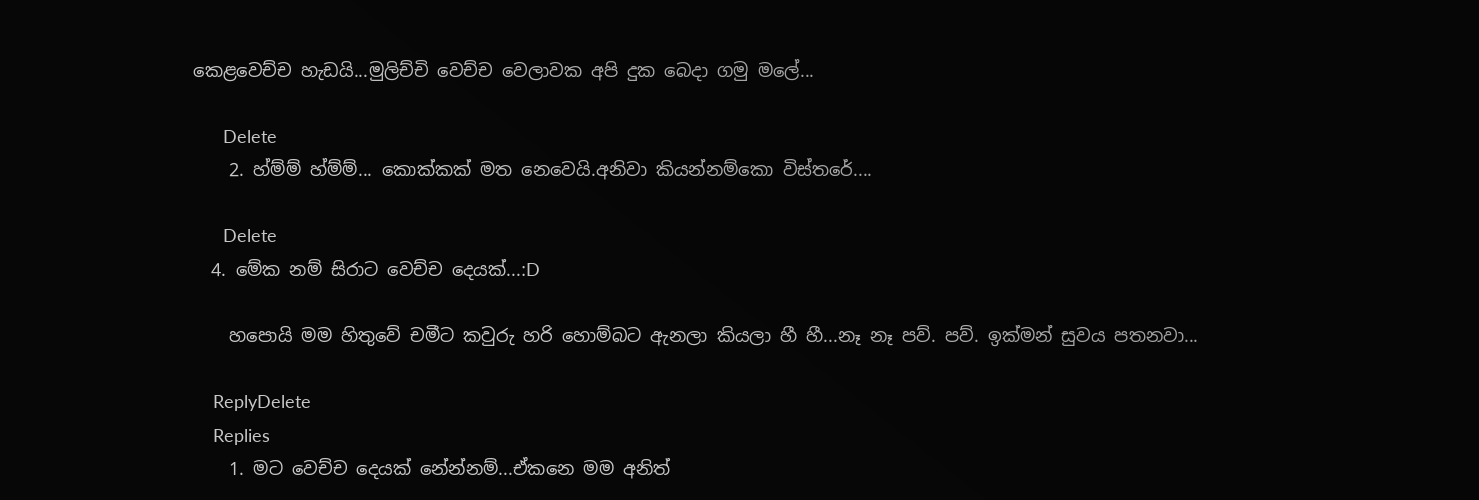කෙළවෙච්ච හැඩයි...මුලිච්චි වෙච්ච වෙලාවක අපි දුක බෙදා ගමු මලේ...

      Delete
    2. හ්ම්ම් හ්ම්ම්... කොක්කක් මත නෙවෙයි.අනිවා කියන්නම්කො විස්තරේ....

      Delete
  4. මේක නම් සිරාට වෙච්ච දෙයක්...:D

    හපොයි මම හිතුවේ චමීට කවුරු හරි හොම්බට ඇනලා කියලා හී හී...නෑ නෑ පව්. පව්. ඉක්මන් සුවය පතනවා...

    ReplyDelete
    Replies
    1. මට වෙච්ච දෙයක් නේන්නම්...ඒකනෙ මම අනිත්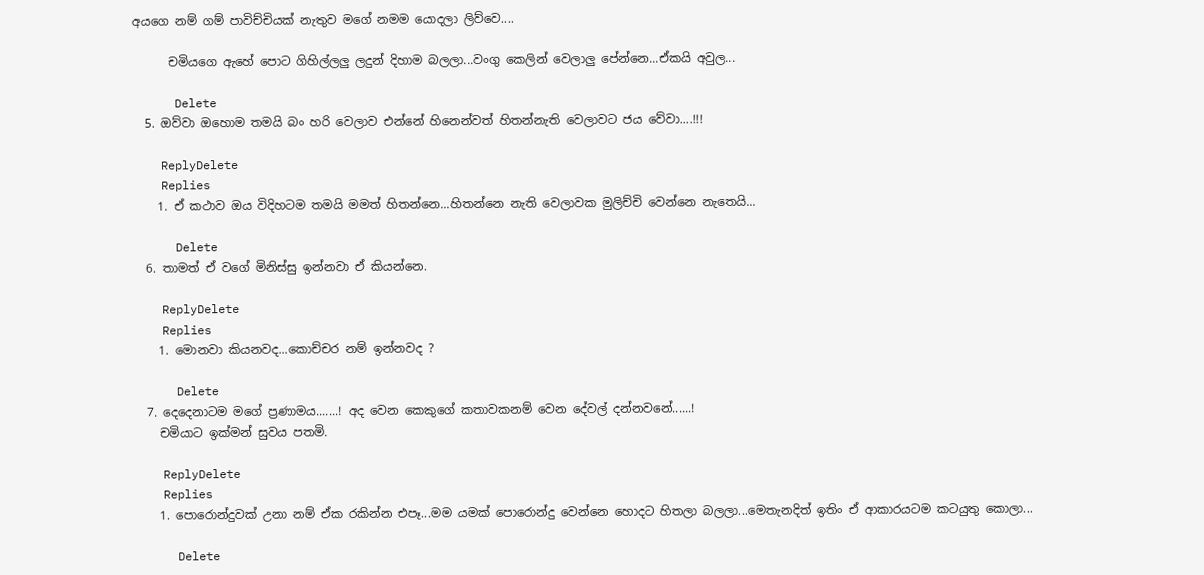අයගෙ නම් ගම් පාවිච්චියක් නැතුව මගේ නමම යොදලා ලිව්වෙ....

      චමියගෙ ඇහේ පොට ගිහිල්ලලු ලදුන් දිහාම බලලා...වංගු කෙලින් වෙලාලු පේන්නෙ...ඒකයි අවුල...

      Delete
  5. ඔව්වා ඔහොම තමයි බං හරි වෙලාව එන්නේ හිනෙන්වත් හිතන්නැති වෙලාවට ජය වේවා....!!!

    ReplyDelete
    Replies
    1. ඒ කථාව ඔය විදිහටම තමයි මමත් හිතන්නෙ...හිතන්නෙ නැති වෙලාවක මුලිච්චි වෙන්නෙ නැතෙයි...

      Delete
  6. තාමත් ඒ වගේ මිනිස්සු ඉන්නවා ඒ කියන්නෙ.

    ReplyDelete
    Replies
    1. මොනවා කියනවද...කොච්චර නම් ඉන්නවද ?

      Delete
  7. දෙදෙනාටම මගේ ප්‍රණාමය.......! අද වෙන කෙකුගේ කතාවකනම් වෙන දේවල් දන්නවනේ......!
    චමියාට ඉක්මන් සුවය පතමි.

    ReplyDelete
    Replies
    1. පොරොන්දුවක් උනා නම් ඒක රකින්න එපෑ...මම යමක් පොරොන්දු වෙන්නෙ හොදට හිතලා බලලා...මෙතැනදිත් ඉතිං ඒ ආකාරයටම කටයුතු කොලා...

      Delete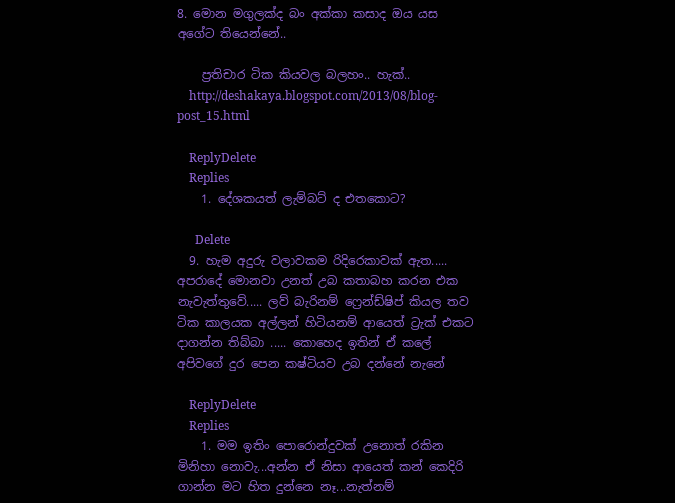8. මොන මගුලක්ද බං අක්කා කසාද ඔය යස අගේට තියෙන්නේ..

    ප්‍රතිචාර ටික කියවල බලහං.. හැක්..
    http://deshakaya.blogspot.com/2013/08/blog-post_15.html

    ReplyDelete
    Replies
    1. දේශකයත් ලැම්බට් ද එතකොට?

      Delete
  9. හැම අදුරු වලාවකම රිදිරෙකාවක් ඇත..... අපරාදේ මොනවා උනත් උබ කතාබහ කරන එක නැවැත්තුවේ..... ලව් බැරිනම් ෆ්‍රෙන්ඩ්ෂිප් කියල තව ටික කාලයක අල්ලන් හිටියනම් ආයෙත් ට්‍රැක් එකට දාගන්න තිබ්බා ..... කොහෙද ඉතින් ඒ කලේ අපිවගේ දුර පෙන කෂ්ටියව උබ දන්නේ නැනේ

    ReplyDelete
    Replies
    1. මම ඉතිං පොරොන්දුවක් උනොත් රකින මිනිහා නොවැ...අන්න ඒ නිසා ආයෙත් කන් කෙදිරි ගාන්න මට හිත දුන්නෙ නෑ...නැත්නම්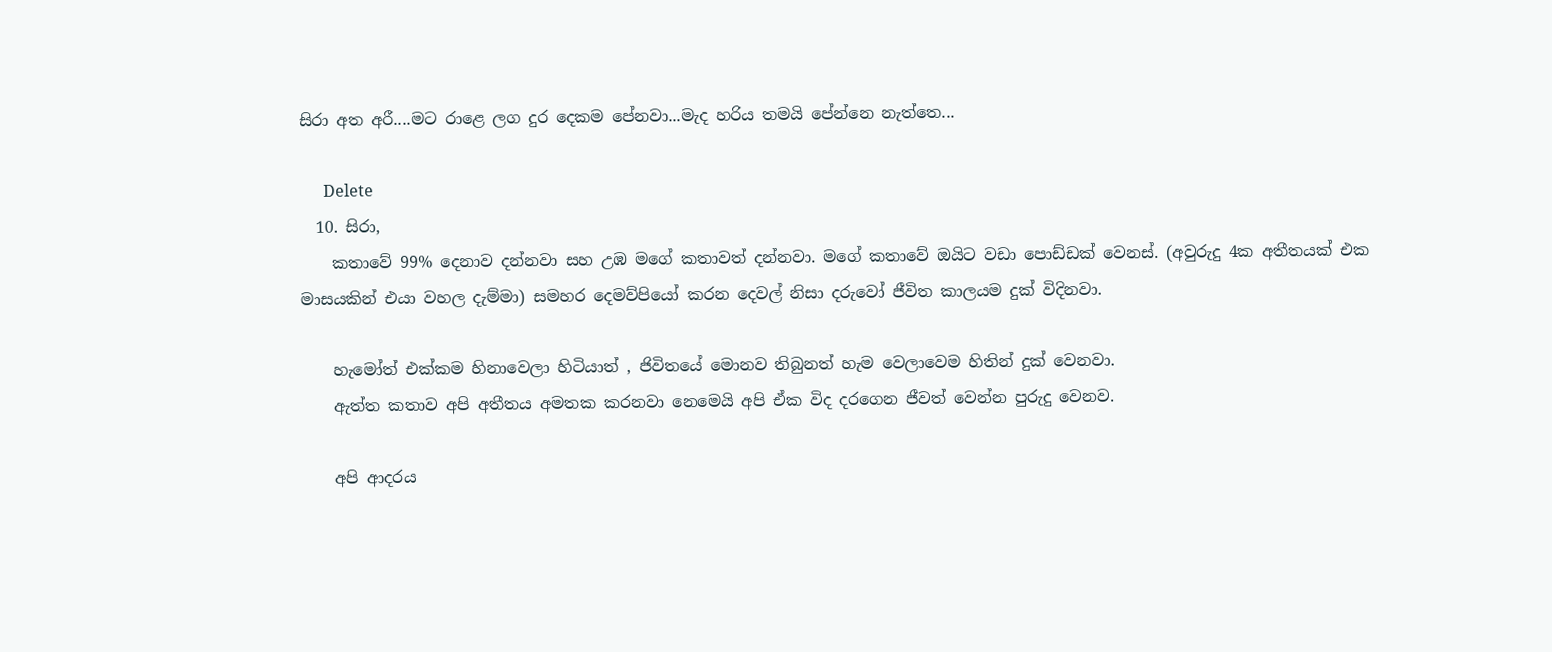සිරා අත අරී....මට රාළෙ ලග දුර දෙකම පේනවා...මැද හරිය තමයි පේන්නෙ නැත්තෙ...

      Delete
  10. සිරා,
    කතාවේ 99% දෙනාව දන්නවා සහ උඹ මගේ කතාවත් දන්නවා. මගේ කතාවේ ඔයිට වඩා පොඩ්ඩක් වෙනස්. (අවුරුදු 4ක අතීතයක් එක මාසයකින් එයා වහල දැම්මා) සමහර දෙමව්පියෝ කරන දෙවල් නිසා දරුවෝ ජීවිත කාලයම දුක් විදිනවා.

    හැමෝත් එක්කම හිනාවෙලා හිටියාත් , ජිවිතයේ මොනව තිබුනත් හැම වෙලාවෙම හිතින් දුක් වෙනවා.
    ඇත්ත කතාව අපි අතීතය අමතක කරනවා නෙමෙයි අපි ඒක විද දරගෙන ජීවත් වෙන්න පුරුදු වෙනව.

    අපි ආදරය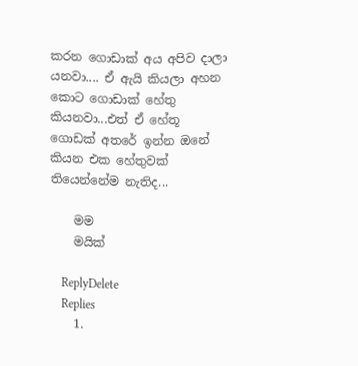කරන ගොඩාක් අය අපිව දාලා යනවා.... ඒ ඇයි කියලා අහන කොට ගොඩාක් හේතු කියනවා...එත් ඒ හේතූ ගොඩක් අතරේ ඉන්න ඔනේ කියන එක හේතුවක් තියෙන්නේම නැතිද...

    මම
    මයික්

    ReplyDelete
    Replies
    1.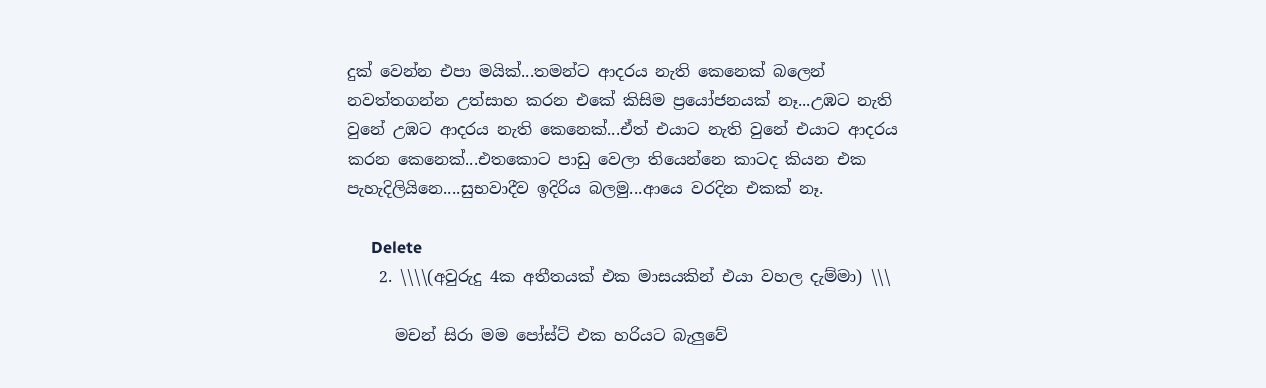දුක් වෙන්න එපා මයික්...තමන්ට ආදරය නැති කෙනෙක් බලෙන් නවත්තගන්න උත්සාහ කරන එකේ කිසිම ප්‍රයෝජනයක් නෑ...උඹට නැති වුනේ උඹට ආදරය නැති කෙනෙක්...ඒත් එයාට නැති වුනේ එයාට ආදරය කරන කෙනෙක්...එතකොට පාඩු වෙලා තියෙන්නෙ කාටද කියන එක පැහැදිලියිනෙ....සුභවාදීව ඉදිරිය බලමු...ආයෙ වරදින එකක් නෑ.

      Delete
    2. \\\\(අවුරුදු 4ක අතීතයක් එක මාසයකින් එයා වහල දැම්මා) \\\

      මචන් සිරා මම පෝස්ට් එක හරියට බැලුවේ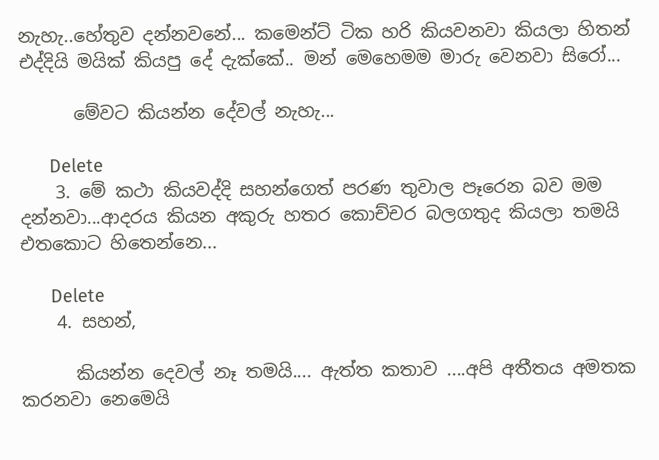නැහැ..හේතුව දන්නවනේ... කමෙන්ට් ටික හරි කියවනවා කියලා හිතන් එද්දියි මයික් කියපු දේ දැක්කේ.. මන් මෙහෙමම මාරු වෙනවා සිරෝ...

      මේවට කියන්න දේවල් නැහැ...

      Delete
    3. මේ කථා කියවද්දි සහන්ගෙත් පරණ තුවාල පෑරෙන බව මම දන්නවා...ආදරය කියන අකුරු හතර කොච්චර බලගතුද කියලා තමයි එතකොට හිතෙන්නෙ...

      Delete
    4. සහන්,

      කියන්න දෙවල් නෑ තමයි.... ඇත්ත කතාව ....අපි අතීතය අමතක කරනවා නෙමෙයි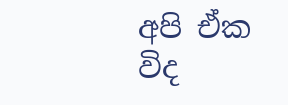අපි ඒක විද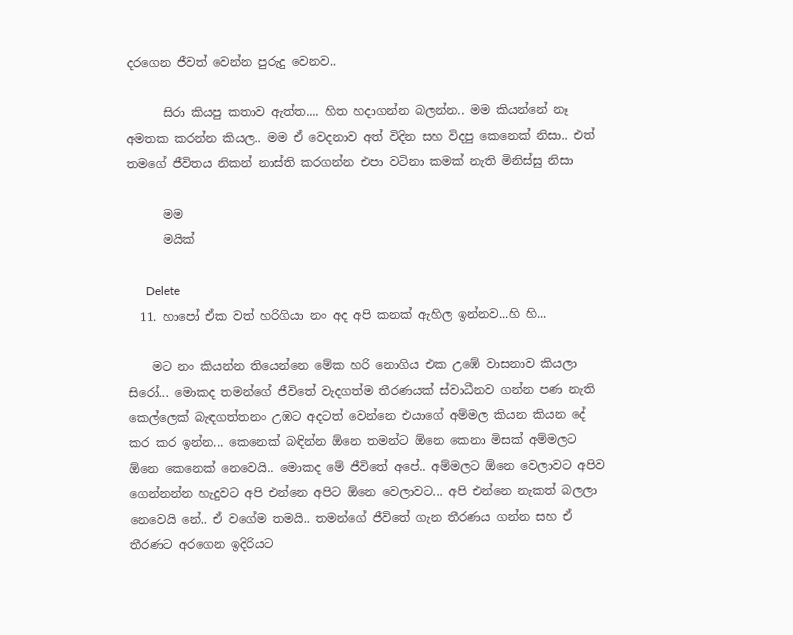දරගෙන ජීවත් වෙන්න පුරුදු වෙනව..

      සිරා කියපු කතාව ඇත්ත.... හිත හදාගන්න බලන්න.. මම කියන්නේ නෑ අමතක කරන්න කියල.. මම ඒ වෙදනාව අත් විදින සහ විදපු කෙනෙක් නිසා.. එත් තමගේ ජීවිතය නිකන් නාස්ති කරගන්න එපා වටිනා කමක් නැති මිනිස්සු නිසා

      මම
      මයික්

      Delete
  11. හාපෝ ඒක වත් හරිගියා නං අද අපි කනක් ඇහිල ඉන්නව...හි හි...

    මට නං කියන්න තියෙන්නෙ මේක හරි නොගිය එක උඹේ වාසනාව කියලා සිරෝ... මොකද තමන්ගේ ජීවිතේ වැදගත්ම තීරණයක් ස්වාධීනව ගන්න පණ නැති කෙල්ලෙක් බැඳගත්තනං උඹට අදටත් වෙන්නෙ එයාගේ අම්මල කියන කියන දේ කර කර ඉන්න... කෙනෙක් බඳින්න ඕනෙ තමන්ට ඕනෙ කෙනා මිසක් අම්මලට ඕනෙ කෙනෙක් නෙවෙයි.. මොකද මේ ජීවිතේ අපේ.. අම්මල‌ට ඕනෙ වෙලාවට අපිව ගෙන්නන්න හැදුවට අපි එන්නෙ අපිට ඕනෙ වෙලාවට... අපි එන්නෙ නැකත් බලලා නෙවෙයි නේ.. ඒ වගේම තමයි.. තමන්ගේ ජීවිතේ ගැන තීරණය ගන්න සහ ඒ තීරණට අරගෙන ඉදිරියට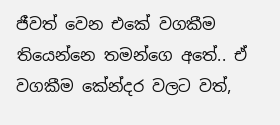ජීවත් වෙන එකේ වගකීම තියෙන්නෙ තමන්ගෙ අතේ.. ඒ වගකීම කේන්දර වලට වත්,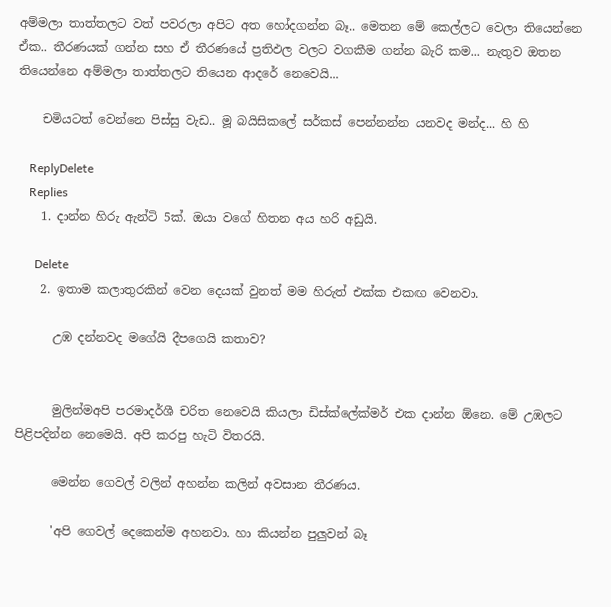අම්මලා තාත්තලට වත් පවරලා අපිට අත හෝදගන්න බෑ.. මෙතන මේ කෙල්ලට වෙලා තියෙන්නෙ ඒක.. තීරණයක් ගන්න සහ ඒ තීරණයේ ප්‍රතිඵල වලට වගකීම ගන්න බැරි කම... නැතුව ඔතන තියෙන්නෙ අම්මලා තාත්තලට තියෙන ආදරේ නෙවෙයි...

    චමියටත් වෙන්නෙ පිස්සු වැඩ.. මූ බයිසිකලේ සර්කස් පෙන්නන්න යනවද මන්ද... හි හි

    ReplyDelete
    Replies
    1. දාන්න හිරු ඇන්ටි 5ක්. ඔයා වගේ හිතන අය හරි අඩුයි.

      Delete
    2. ඉතාම කලාතුරකින් වෙන දෙයක් වුනත් මම හිරුත් එක්ක එකඟ වෙනවා.

      උඹ දන්නවද මගේයි දීපගෙයි කතාව?


      මුලින්මඅපි පරමාදර්ශී චරිත නෙවෙයි කියලා ඩිස්ක්ලේක්මර් එක දාන්න ඕනෙ. මේ උඹලට පිළිපදින්න නෙමෙයි. අපි කරපු හැටි විතරයි.

      මෙන්න ගෙවල් වලින් අහන්න කලින් අවසාන තීරණය.

      'අපි ගෙවල් දෙකෙන්ම අහනවා. හා කියන්න පුලුවන් බෑ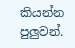කියන්න පුලුවන්.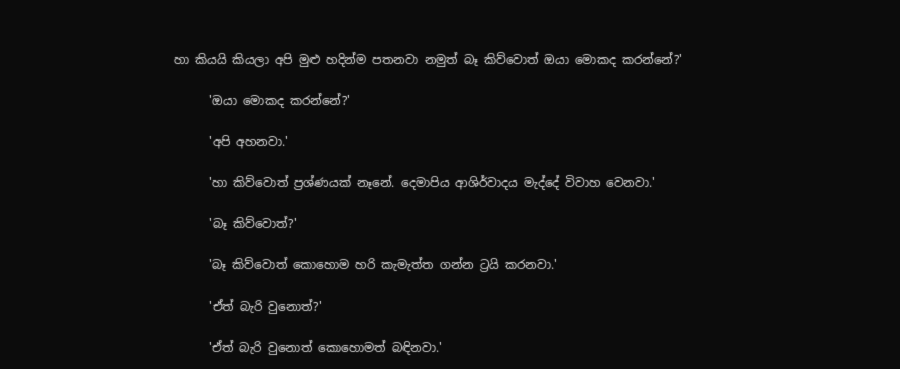හා කියයි කියලා අපි මුළු හදින්ම පතනවා නමුත් බෑ කිව්වොත් ඔයා මොකද කරන්නේ?'

      'ඔයා මොකද කරන්නේ?'

      'අපි අහනවා.'

      'හා කිව්වොත් ප්‍රශ්ණයක් නෑනේ. දෙමාපිය ආශිර්වාදය මැද්දේ විවාහ වෙනවා.'

      'බෑ කිව්වොත්?'

      'බෑ කිව්වොත් කොහොම හරි කැමැත්ත ගන්න ට්‍රයි කරනවා.'

      'ඒත් බැරි වුනොත්?'

      'ඒත් බැරි වුනොත් කොහොමත් බඳිනවා.'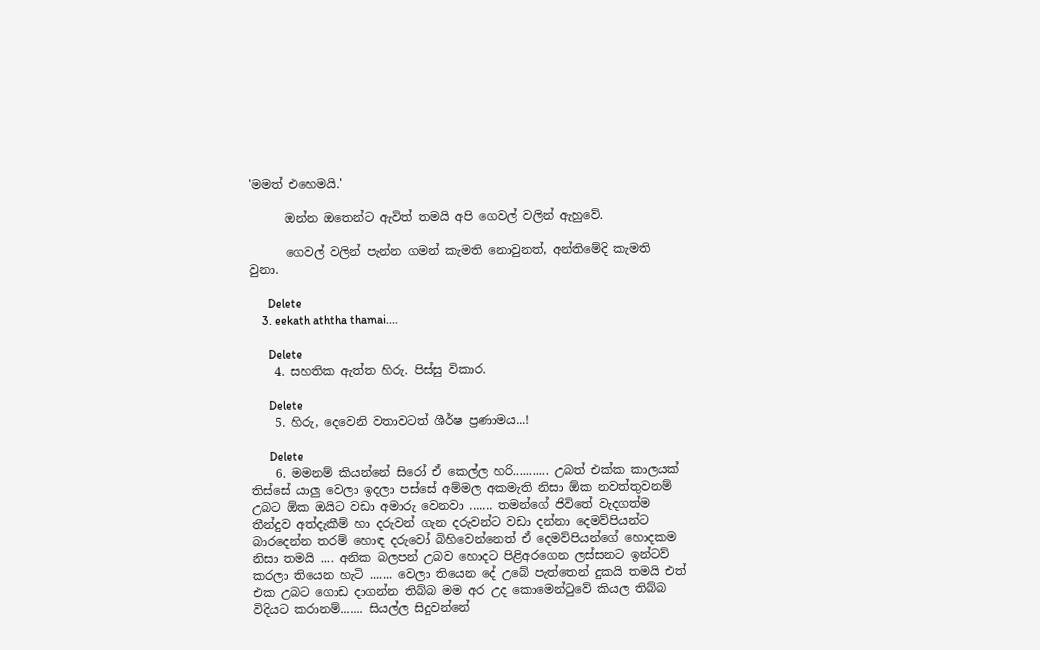'මමත් එහෙමයි.'

      ඔන්න ඔතෙන්ට ඇවිත් තමයි අපි ගෙවල් වලින් ඇහුවේ.

      ගෙවල් වලින් පැන්න ගමන් කැමති නොවුනත්, අන්තිමේදි කැමති වුනා.

      Delete
    3. eekath aththa thamai....

      Delete
    4. සහතික ඇත්ත හිරු. පිස්සු විකාර.

      Delete
    5. හිරු, දෙවෙනි වතාවටත් ශීර්ෂ ප්‍රණාමය...!

      Delete
    6. මමනම් කියන්නේ සිරෝ ඒ කෙල්ල හරි........... උබත් එක්ක කාලයක් තිස්සේ යාලු වෙලා ඉදලා පස්සේ අම්මල අකමැති නිසා ඕක නවත්තුවනම් උබට ඕක ඔයිට වඩා අමාරු වෙනවා ....... තමන්ගේ ජිවිතේ වැදගත්ම තීන්දුව අත්දැකීම් හා දරුවන් ගැන දරුවන්ට වඩා දන්නා දෙමව්පියන්ට බාරදෙන්න තරම් හොඳ දරුවෝ බිහිවෙන්නෙත් ඒ දෙමව්පියන්ගේ හොදකම නිසා තමයි .... අනික බලපන් උබව හොදට පිළිඅරගෙන ලස්සනට ඉන්ටව් කරලා තියෙන හැටි ....... වෙලා තියෙන දේ උබේ පැත්තෙන් දුකයි තමයි එත් එක උබට ගොඩ දාගන්න තිබ්බ මම අර උද කොමෙන්ටුවේ කියල තිබ්බ විදියට කරානම්....... සියල්ල සිදුවන්නේ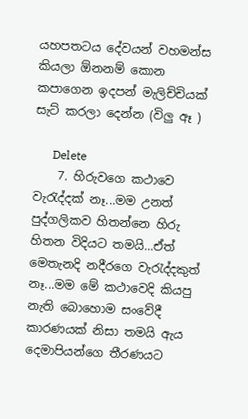යහපතටය දේවයන් වහමන්ස කියලා ඕනනම් කොන කපාගෙන ඉදපන් මැලිච්චියක් සැට් කරලා දෙන්න (විලු ඈ )

      Delete
    7. හිරුවගෙ කථාවෙ වැරැද්දක් නෑ...මම උනත් පුද්ගලිකව හිතන්නෙ හිරු හිතන විදියට තමයි...ඒත් මෙතැනදි නදීරගෙ වැරැද්දකුත් නෑ...මම මේ කථාවෙදි කියපු නැති බොහොම සංවේදී කාරණයක් නිසා තමයි ඇය දෙමාපියන්ගෙ තීරණයට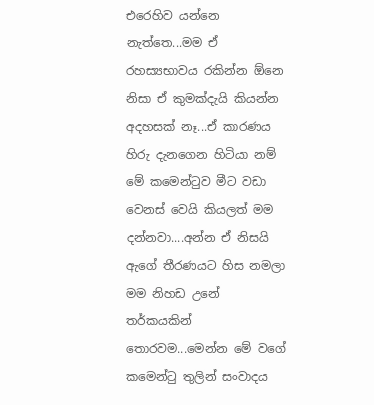එරෙහිව යන්නෙ නැත්තෙ...මම ඒ රහස්‍යභාවය රකින්න ඕනෙ නිසා ඒ කුමක්දැයි කියන්න අදහසක් නෑ...ඒ කාරණය හිරු දැනගෙන හිටියා නම් මේ කමෙන්ටුව මීට වඩා වෙනස් වෙයි කියලත් මම දන්නවා....අන්න ඒ නිසයි ඇගේ තීරණයට හිස නමලා මම නිහඩ උනේ තර්කයකින් තොරවම...මෙන්න මේ වගේ කමෙන්ටු තුලින් සංවාදය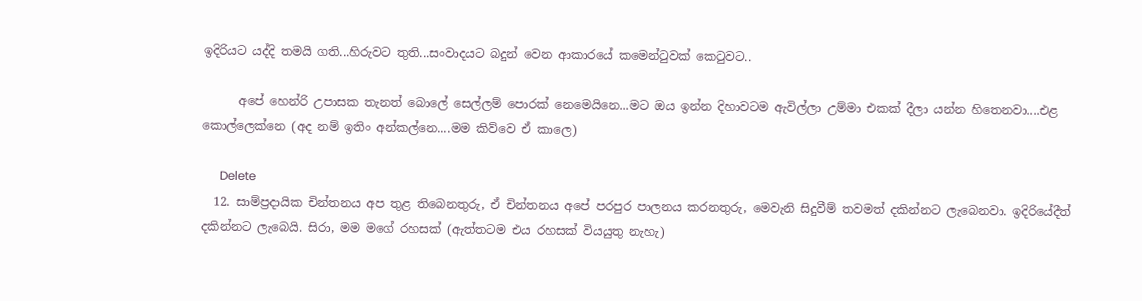ඉදිරියට යද්දි තමයි ගති...හිරුවට තුති...සංවාදයට බදුන් වෙන ආකාරයේ කමෙන්ටුවක් කෙටුවට..

      අපේ හෙන්රි උපාසක තැනත් බොලේ සෙල්ලම් පොරක් නෙමෙයිනෙ...මට ඔය ඉන්න දිහාවටම ඇවිල්ලා උම්මා එකක් දීලා යන්න හිතෙනවා....එළ කොල්ලෙක්නෙ (අද නම් ඉතිං අන්කල්නෙ....මම කිව්වෙ ඒ කාලෙ)

      Delete
  12. සාම්ප්‍රදායික චින්තනය අප තුළ තිබෙනතුරු, ඒ චින්තනය අපේ පරපුර පාලනය කරනතුරු, මෙවැනි සිදුවීම් තවමත් දකින්නට ලැබෙනවා. ඉදිරියේදීත් දකින්නට ලැබෙයි. සිරා, මම මගේ රහසක් (ඇත්තටම එය රහසක් වියයුතු නැහැ)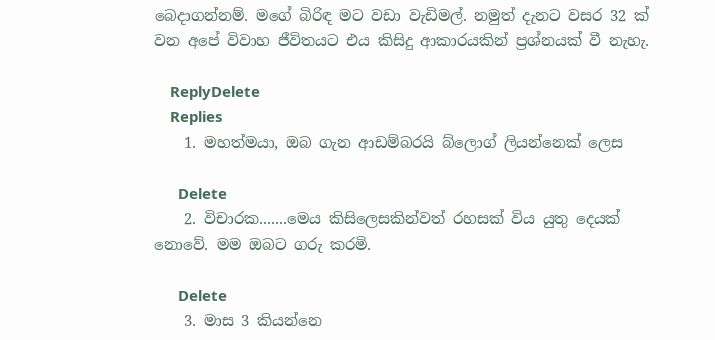බෙදාගන්නම්. මගේ බිරිඳ මට වඩා වැඩිමල්. නමුත් දැනට වසර 32 ක් වන අපේ විවාහ ජීවිතයට එය කිසිදු ආකාරයකින් ප්‍රශ්නයක් වී නැහැ.

    ReplyDelete
    Replies
    1. මහත්මයා, ඔබ ගැන ආඩම්බරයි බ්ලොග් ලියන්නෙක් ලෙස

      Delete
    2. විචාරක.......මෙය කිසිලෙසකින්වත් රහසක් විය යුතු දෙයක් නොවේ. මම ඔබට ගරු කරමි.

      Delete
    3. මාස 3 කියන්නෙ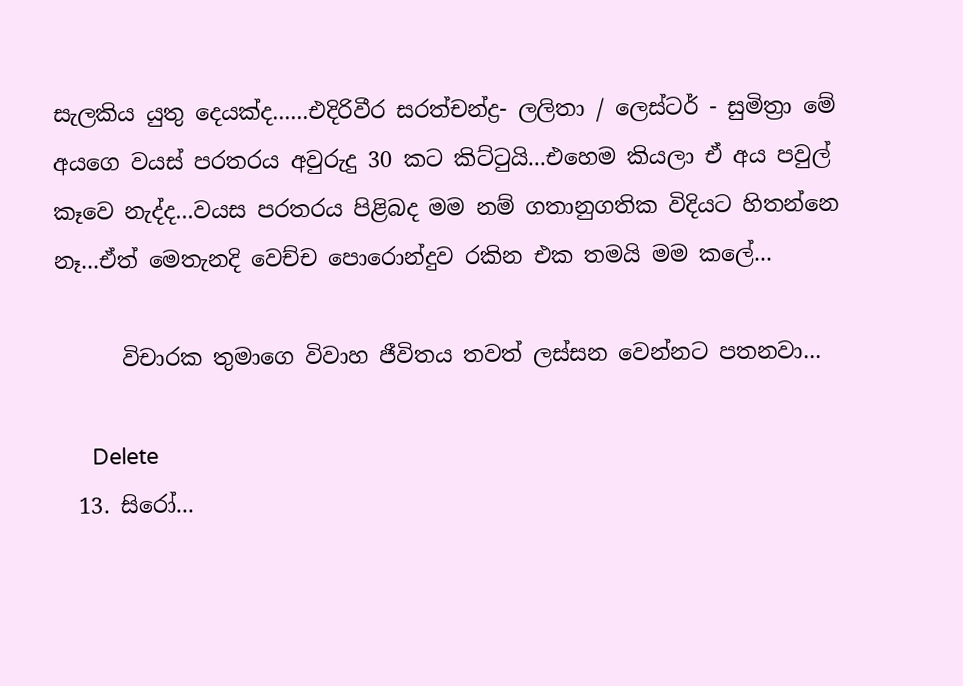සැලකිය යුතු දෙයක්ද......එදිරිවීර සරත්චන්ද්‍ර- ලලිතා / ලෙස්ටර් - සුමිත්‍රා මේ අයගෙ වයස් පරතරය අවුරුදු 30 කට කිට්ටුයි...එහෙම කියලා ඒ අය පවුල් කෑවෙ නැද්ද...වයස පරතරය පිළිබද මම නම් ගතානුගතික විදියට හිතන්නෙ නෑ...ඒත් මෙතැනදි වෙච්ච පොරොන්දුව රකින එක තමයි මම කලේ...

      විචාරක තුමාගෙ විවාහ ජීවිතය තවත් ලස්සන වෙන්නට පතනවා...

      Delete
  13. සිරෝ...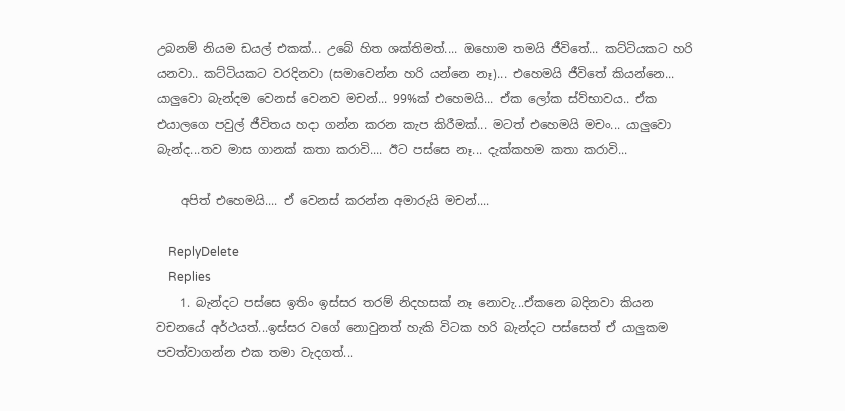උබනම් නියම ඩයල් එකක්... උබේ හිත ශක්තිමත්.... ඔහොම තමයි ජීවිතේ... කට්ටියකට හරි යනවා.. කට්ටියකට වරදිනවා (සමාවෙන්න හරි යන්නෙ නෑ)... එහෙමයි ජීවිතේ කියන්නෙ... යාලුවො බැන්දම වෙනස් වෙනව මචන්... 99%ක් එහෙමයි... ඒක ලෝක ස්ව්භාවය.. ඒක එයාලගෙ පවුල් ජීවිතය හදා ගන්න කරන කැප කිරීමක්... මටත් එහෙමයි මචං... යාලුවො බැන්ද...තව මාස ගානක් කතා කරාවි.... ඊට පස්සෙ නෑ... දැක්කහම කතා කරාවි...

    අපිත් එහෙමයි.... ඒ වෙනස් කරන්න අමාරුයි මචන්....

    ReplyDelete
    Replies
    1. බැන්දට පස්සෙ ඉතිං ඉස්සර තරම් නිදහසක් නෑ නොවැ...ඒකනෙ බදිනවා කියන වචනයේ අර්ථයත්...ඉස්සර වගේ නොවුනත් හැකි විටක හරි බැන්දට පස්සෙත් ඒ යාලුකම පවත්වාගන්න එක තමා වැදගත්...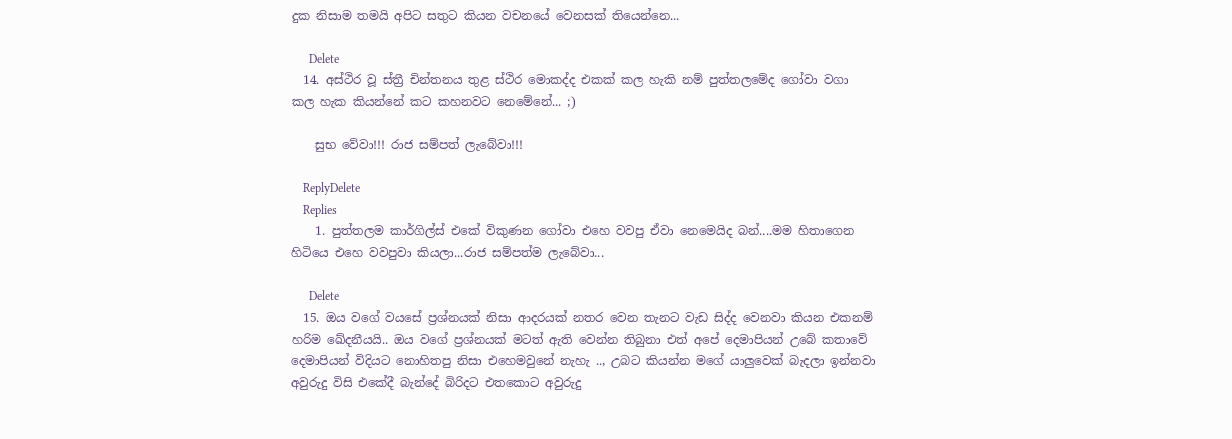දුක නිසාම තමයි අපිට සතුට කියන වචනයේ වෙනසක් තියෙන්නෙ...

      Delete
  14. අස්ථිර වූ ස්ත්‍රී චින්තනය තුළ ස්ථිර මොකද්ද එකක් කල හැකි නම් පුත්තලමේද ගෝවා වගා කල හැක කියන්නේ කට කහනවට නෙමේනේ... ;)

    සුභ වේවා!!! රාජ සම්පත් ලැබේවා!!!

    ReplyDelete
    Replies
    1. පුත්තලම කාර්ගිල්ස් එකේ විකුණන ගෝවා එහෙ වවපු ඒවා නෙමෙයිද බන්....මම හිතාගෙන හිටියෙ එහෙ වවපුවා කියලා...රාජ සම්පත්ම ලැබේවා...

      Delete
  15. ඔය වගේ වයසේ ප්‍රශ්නයක් නිසා ආදරයක් නතර වෙන තැනට වැඩ සිද්ද වෙනවා කියන එකනම් හරිම ඛේදනීයයි.. ඔය වගේ ප්‍රශ්නයක් මටත් ඇති වෙන්න තිබුනා එත් අපේ දෙමාපියන් උබේ කතාවේ දෙමාපියන් විදියට නොහිතපු නිසා එහෙමවුනේ නැහැ .., උබට කියන්න මගේ යාලුවෙක් බැදලා ඉන්නවා අවුරුදු විසි එකේදී බැන්දේ බිරිදට එතකොට අවුරුදු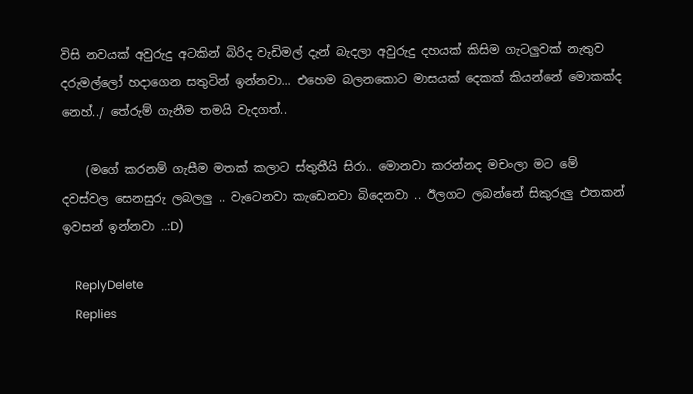විසි නවයක් අවුරුදු අටකින් බිරිද වැඩිමල් දැන් බැදලා අවුරුදු දහයක් කිසිම ගැටලුවක් නැතුව දරුමල්ලෝ හදාගෙන සතුටින් ඉන්නවා... එහෙම බලනකොට මාසයක් දෙකක් කියන්නේ මොකක්ද නෙහ්../ තේරුම් ගැනීම තමයි වැදගත්..

    (මගේ කරනම් ගැසීම මතක් කලාට ස්තුතීයි සිරා.. මොනවා කරන්නද මචංලා මට මේ දවස්වල සෙනසුරු ලබලලු .. වැටෙනවා කැඩෙනවා බිදෙනවා .. ඊලගට ලබන්නේ සිකුරුලු එතකන් ඉවසන් ඉන්නවා ..:D)

    ReplyDelete
    Replies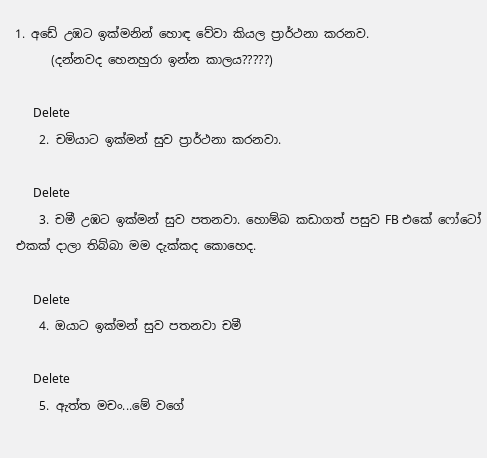1. අඩේ උඹට ඉක්මනින් හොඳ වේවා කියල ප්‍රාර්ථනා කරනව.
      (දන්නවද හෙනහුරා ඉන්න කාලය?????)

      Delete
    2. චමියාට ඉක්මන් සුව ප්‍රාර්ථනා කරනවා.

      Delete
    3. චමී උඹට ඉක්මන් සුව පතනවා. හොම්බ කඩාගත් පසුව FB එකේ ෆෝටෝ එකක් දාලා තිබ්බා මම දැක්කද කොහෙද.

      Delete
    4. ඔයාට ඉක්මන් සුව පතනවා චමී

      Delete
    5. ඇත්ත මචං...මේ වගේ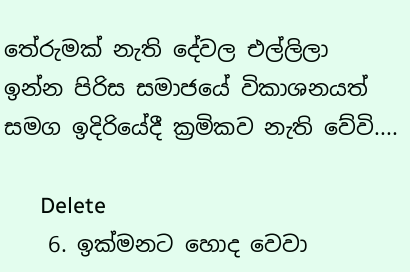තේරුමක් නැති දේවල එල්ලිලා ඉන්න පිරිස සමාජයේ විකාශනයත් සමග ඉදිරියේදී ක්‍රමිකව නැති වේවි....

      Delete
    6. ඉක්මනට හොද වෙවා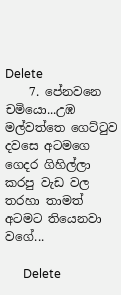Delete
    7. පේනවනෙ චමියො...උඹ මල්වත්තෙ ගෙට්ටුව දවසෙ අටමගෙ ගෙදර ගිහිල්ලා කරපු වැඩ වල තරහා තාමත් අටමට තියෙනවා වගේ...

      Delete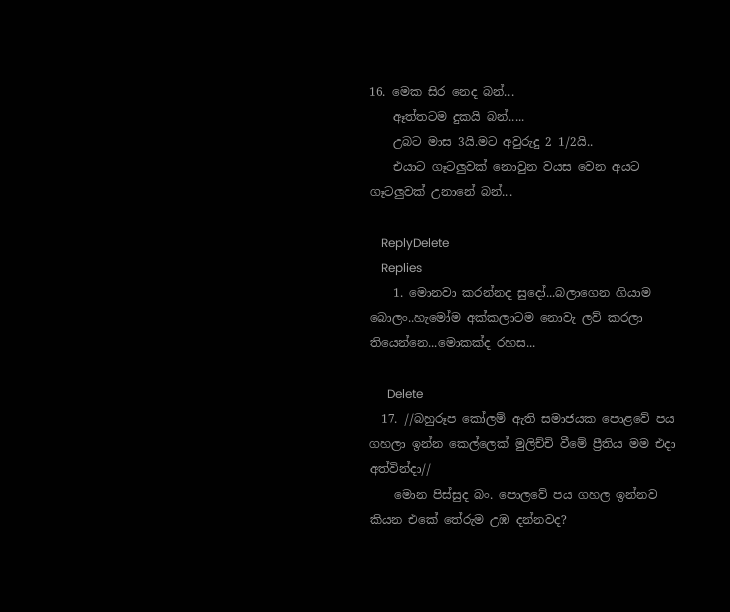16. මෙක සිර නෙද බන්...
    ඈත්තටම දුකයි බන්.....
    උබට මාස 3යි.මට අවුරුදු 2 1/2යි..
    එයාට ගෑටලුවක් නොවුන වයස වෙන අයට ගෑටලුවක් උනානේ බන්...

    ReplyDelete
    Replies
    1. මොනවා කරන්නද සුදෝ...බලාගෙන ගියාම බොලං..හැමෝම අක්කලාටම නොවැ ලව් කරලා තියෙන්නෙ...මොකක්ද රහස...

      Delete
  17. //බහුරූප කෝලම් ඇති සමාජයක පොළවේ පය ගහලා ඉන්න කෙල්ලෙක් මුලිච්චි වීමේ ප්‍රීතිය මම එදා අත්වින්දා//
    මොන පිස්සුද බං. පොලවේ පය ගහල ඉන්නව කියන එකේ තේරුම උඹ දන්නවද?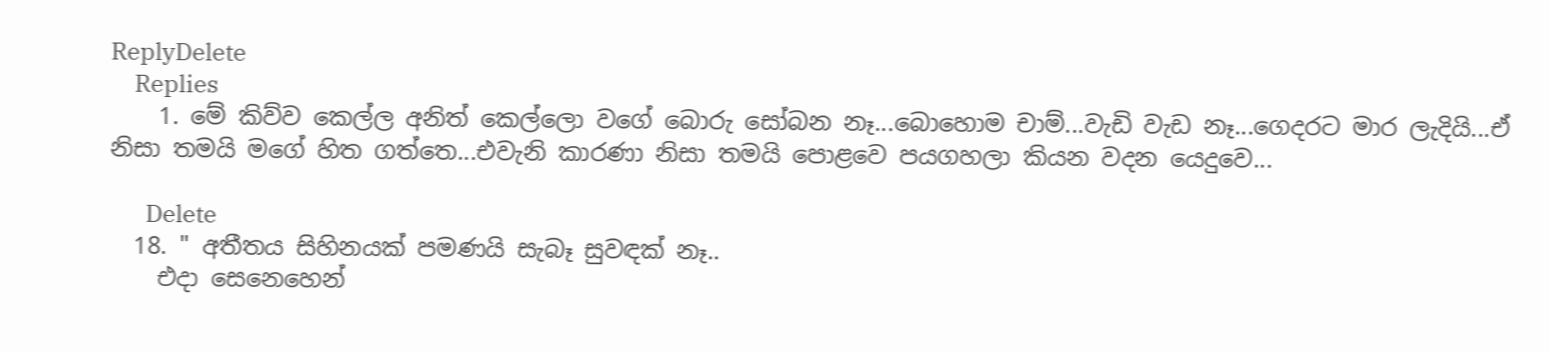ReplyDelete
    Replies
    1. මේ කිව්ව කෙල්ල අනිත් කෙල්ලො වගේ බොරු සෝබන නෑ...බොහොම චාම්...වැඩි වැඩ නෑ...ගෙදරට මාර ලැදියි...ඒ නිසා තමයි මගේ හිත ගත්තෙ...එවැනි කාරණා නිසා තමයි පොළවෙ පයගහලා කියන වදන යෙදුවෙ...

      Delete
  18. " අතීතය සිහිනයක් පමණයි සැබෑ සුවඳක් නෑ..
    එදා සෙනෙහෙන්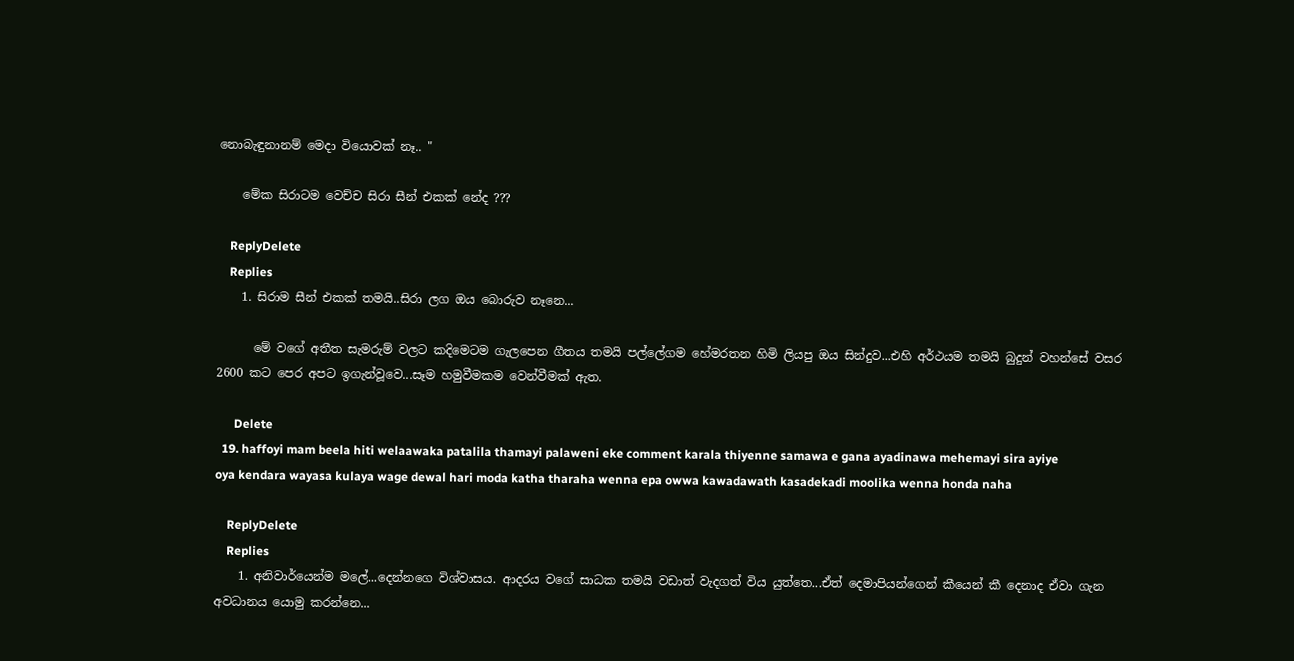නොබැඳුනානම් මෙදා වියොවක් නෑ.. "

    මේක සිරාටම වෙච්ච සිරා සීන් එකක් නේද ???

    ReplyDelete
    Replies
    1. සිරාම සීන් එකක් තමයි..සිරා ලග ඔය බොරුව නෑනෙ...

      මේ වගේ අතීත සැමරුම් වලට කදිමෙටම ගැලපෙන ගීතය තමයි පල්ලේගම හේමරතන හිමි ලියපු ඔය සින්දුව...එහි අර්ථයම තමයි බුදුන් වහන්සේ වසර 2600 කට පෙර අපට ඉගැන්වූවෙ...සෑම හමුවීමකම වෙන්වීමක් ඇත.

      Delete
  19. haffoyi mam beela hiti welaawaka patalila thamayi palaweni eke comment karala thiyenne samawa e gana ayadinawa mehemayi sira ayiye oya kendara wayasa kulaya wage dewal hari moda katha tharaha wenna epa owwa kawadawath kasadekadi moolika wenna honda naha

    ReplyDelete
    Replies
    1. අනිවාර්යෙන්ම මලේ...දෙන්නගෙ විශ්වාසය. ආදරය වගේ සාධක තමයි වඩාත් වැදගත් විය යුත්තෙ...ඒත් දෙමාපියන්ගෙන් කීයෙන් කී දෙනාද ඒවා ගැන අවධානය යොමු කරන්නෙ...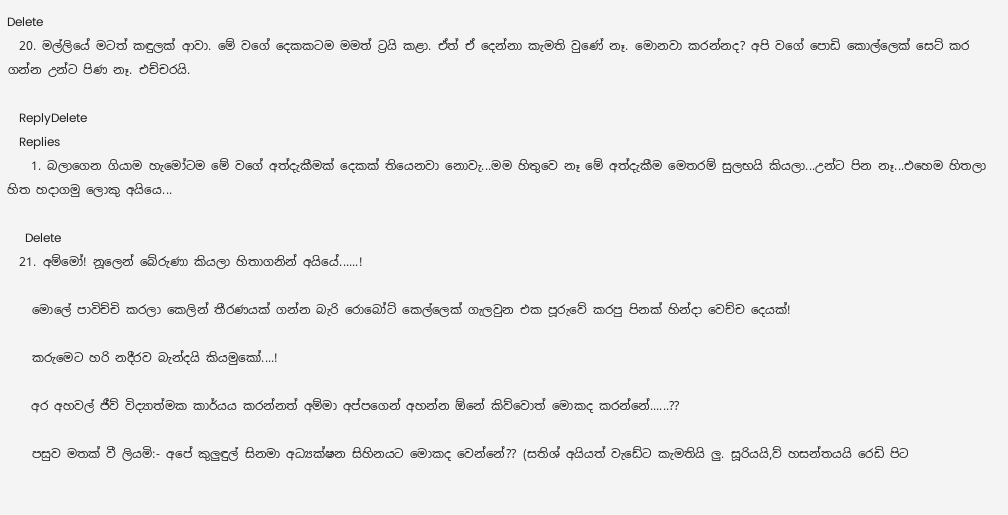Delete
  20. මල්ලියේ මටත් කඳුලක් ආවා. මේ වගේ දෙකකටම මමත් ට්‍රයි කළා. ඒත් ඒ දෙන්නා කැමති වුණේ නෑ. මොනවා කරන්නද? අපි වගේ පොඩි කොල්ලෙක් සෙට් කර ගන්න උන්ට පිණ නෑ. එච්චරයි.

    ReplyDelete
    Replies
    1. බලාගෙන ගියාම හැමෝටම මේ වගේ අත්දැකීමක් දෙකක් තියෙනවා නොවැ...මම හිතුවෙ නෑ මේ අත්දැකීම මෙතරම් සුලභයි කියලා...උන්ට පින නෑ...එහෙම හිතලා හිත හදාගමු ලොකු අයියෙ...

      Delete
  21. අම්මෝ! නූලෙන් බේරුණා කියලා හිතාගනින් අයියේ......!

    මොලේ පාවිච්චි කරලා කෙලින් තීරණයක් ගන්න බැරි රොබෝට් කෙල්ලෙක් ගැලවුන එක පූරුවේ කරපු පිනක් හින්දා වෙච්ච දෙයක්!

    කරුමෙට හරි නදීරව බැන්දයි කියමුකෝ....!

    අර අහවල් ජීව් විද්‍යාත්මක කාර්යය කරන්නත් අම්මා අප්පගෙන් අහන්න ඕනේ කිව්වොත් මොකද කරන්නේ......??

    පසුව මතක් වී ලියමි:- අපේ කුලුඳුල් සිනමා අධ්‍යක්ෂන සිහිනයට මොකද වෙන්නේ?? (සතිශ් අයියත් වැඩේට කැමතියි ලු. සූරියයි,ව් හසන්තයයි රෙඩි පිට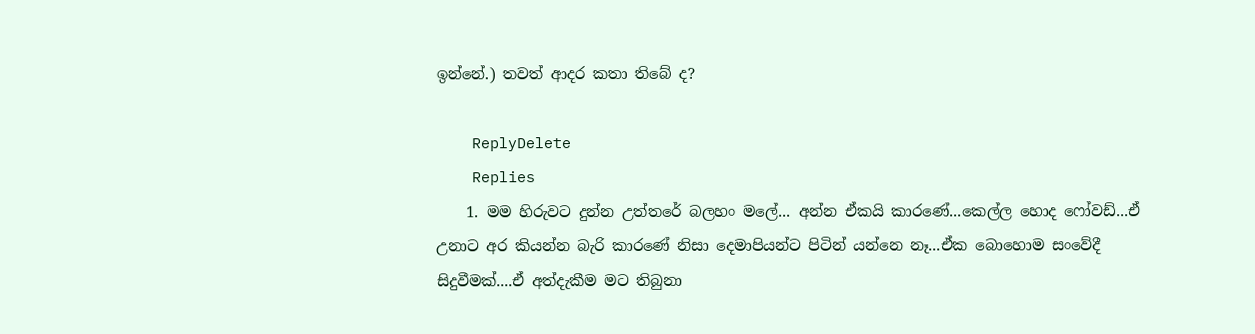ඉන්නේ.) තවත් ආදර කතා තිබේ ද?

    ReplyDelete
    Replies
    1. මම හිරුවට දුන්න උත්තරේ බලහං මලේ... අන්න ඒකයි කාරණේ...කෙල්ල හොද ෆෝවඩ්...ඒ උනාට අර කියන්න බැරි කාරණේ නිසා දෙමාපියන්ට පිටින් යන්නෙ නෑ...ඒක බොහොම සංවේදී සිදුවීමක්....ඒ අත්දැකීම මට තිබුනා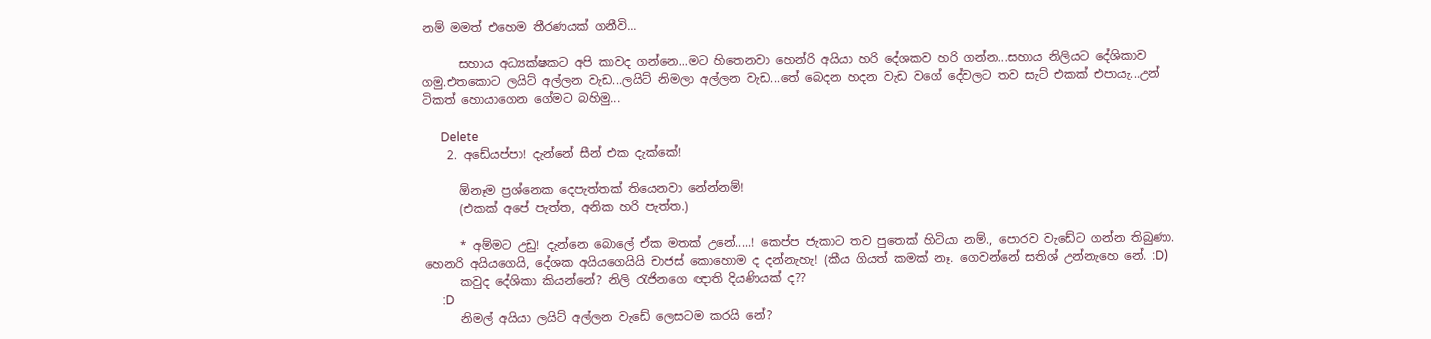නම් මමත් එහෙම තීරණයක් ගනීවි...

      සහාය අධ්‍යක්ෂකට අපි කාවද ගන්නෙ...මට හිතෙනවා හෙන්රි අයියා හරි දේශකව හරි ගන්න...සහාය නිලියට දේශිකාව ගමු.එතකොට ලයිට් අල්ලන වැඩ...ලයිට් නිමලා අල්ලන වැඩ...තේ බෙදන හදන වැඩ වගේ දේවලට තව සැට් එකක් එපායැ...උන් ටිකත් හොයාගෙන ගේමට බහිමු...

      Delete
    2. අඩේයප්පා! දැන්නේ සීන් එක දැක්කේ!

      ඕනෑම ප්‍රශ්නෙක දෙපැත්තක් තියෙනවා නේන්නම්!
      (එකක් අපේ පැත්ත, අනික හරි පැත්ත.)

      * අම්මට උඩු! දැන්නෙ බොලේ ඒක මතක් උනේ.....! කෙප්ප ජැකාට තව පුතෙක් හිටියා නම්., පොරව වැඩේට ගන්න තිබුණා. හෙනරි අයියගෙයි, දේශක අයියගෙයියි චාජස් කොහොම ද දන්නැහැ! (කීය ගියත් කමක් නෑ. ගෙවන්නේ සතිශ් උන්නැහෙ නේ. :D)
      කවුද දේශිකා කියන්නේ? නිලි රැජිනගෙ ඥාති දියණියක් ද??
      :D
      නිමල් අයියා ලයිට් අල්ලන වැඩේ ලෙසටම කරයි නේ?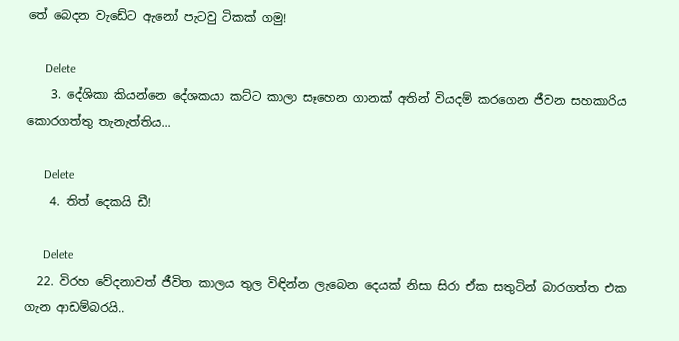තේ බෙදන වැඩේට ඇනෝ පැටවු ටිකක් ගමු!

      Delete
    3. දේශිකා කියන්නෙ දේශකයා කට්ට කාලා සෑහෙන ගානක් අතින් වියදම් කරගෙන ජීවන සහකාරිය කොරගත්තු තැනැත්තිය...

      Delete
    4. තිත් දෙකයි ඩී!

      Delete
  22. විරහ වේදනාවත් ජීවිත කාලය තුල විඳින්න ලැබෙන දෙයක් නිසා සිරා ඒක සතුටින් බාරගත්ත එක ගැන ආඩම්බරයි..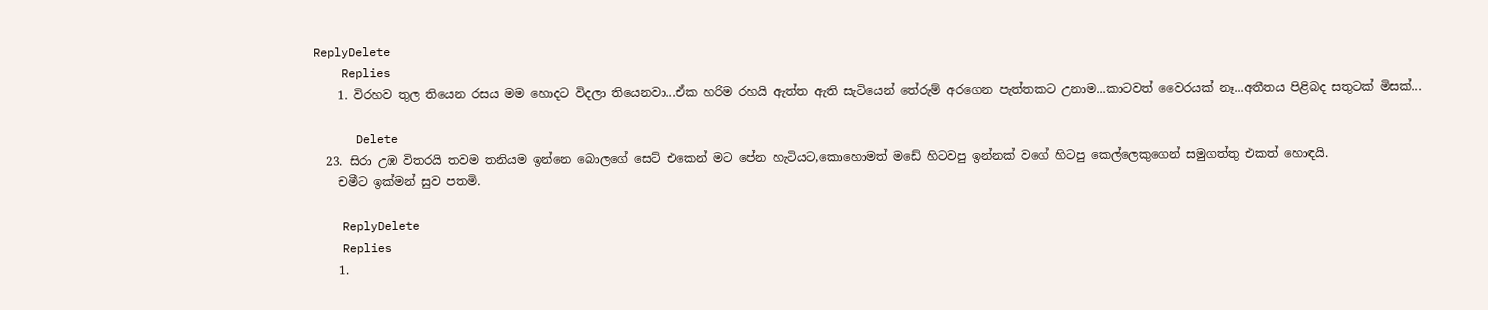ReplyDelete
    Replies
    1. විරහව තුල තියෙන රසය මම හොදට විදලා තියෙනවා...ඒක හරිම රහයි ඇත්ත ඇති සැටියෙන් තේරුම් අරගෙන පැත්තකට උනාම...කාටවත් වෛරයක් නෑ...අතීතය පිළිබද සතුටක් මිසක්...

      Delete
  23. සිරා උඹ විතරයි තවම තනියම ඉන්නෙ බොලගේ සෙට් එකෙන් මට පේන හැටියට,කොහොමත් මඩේ හිටවපු ඉන්නක් වගේ හිටපු කෙල්ලෙකුගෙන් සමුගත්තු එකත් හොඳයි.
    චමීට ඉක්මන් සුව පතමි.

    ReplyDelete
    Replies
    1.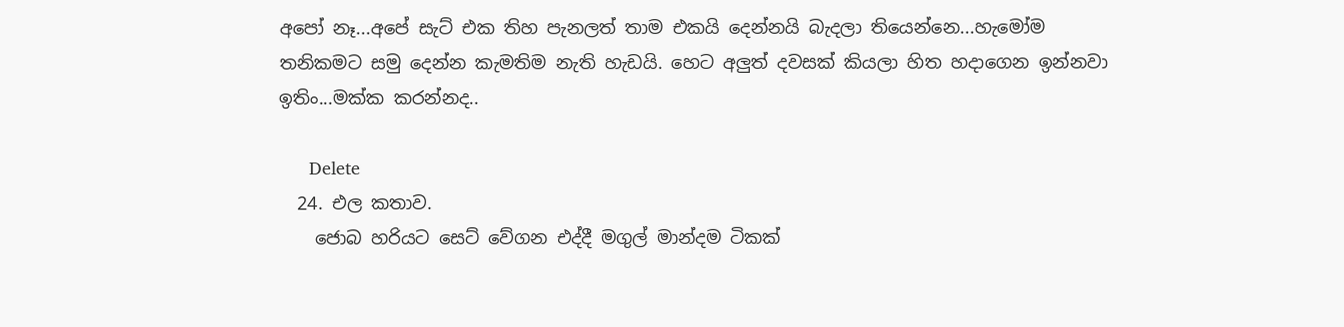අපෝ නෑ...අපේ සැට් එක තිහ පැනලත් තාම එකයි දෙන්නයි බැදලා තියෙන්නෙ...හැමෝම තනිකමට සමු දෙන්න කැමතිම නැති හැඩයි. හෙට අලුත් දවසක් කියලා හිත හදාගෙන ඉන්නවා ඉතිං...මක්ක කරන්නද..

      Delete
  24. එල කතාව.
    ජොබ හරියට සෙට් වේගන එද්දී මගුල් මාන්දම ටිකක්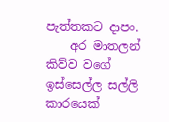පැත්තකට දාපං.
    අර මාතලන් කිව්ව වගේ ඉස්සෙල්ල සල්ලි කාරයෙක්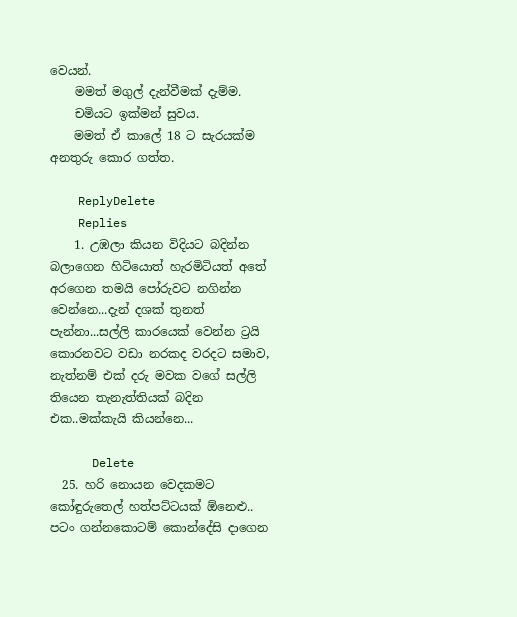වෙයන්.
    මමත් මගුල් දැන්වීමක් දැම්ම.
    චමියට ඉක්මන් සුවය.
    මමත් ඒ කාලේ 18 ට සැරයක්ම අනතුරු කොර ගත්ත.

    ReplyDelete
    Replies
    1. උඹලා කියන විදියට බදින්න බලාගෙන හිටියොත් හැරමිටියත් අතේ අරගෙන තමයි පෝරුවට නගින්න වෙන්නෙ...දැන් දශක් තුනත් පැන්නා...සල්ලි කාරයෙක් වෙන්න ට්‍රයි කොරනවට වඩා නරකද වරදට සමාව, නැත්නම් එක් දරු මවක වගේ සල්ලි තියෙන තැනැත්තියක් බදින එක..මක්කැයි කියන්නෙ...

      Delete
  25. හරි නොයන වෙදකමට කෝඳුරුතෙල් හත්පට්ටයක් ඕනෙළු.. පටං ගන්නකොටම් කොන්දේසි දාගෙන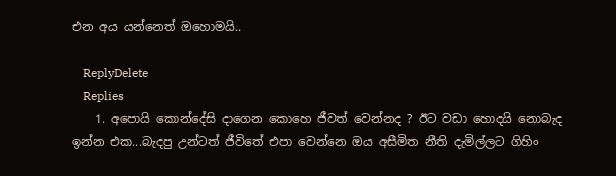එන අය යන්නෙත් ඔහොමයි..

    ReplyDelete
    Replies
    1. අපොයි කොන්දේසි දාගෙන කොහෙ ජීවත් වෙන්නද ? ඊට වඩා හොදයි නොබැද ඉන්න එක...බැදපු උන්ටත් ජීවිතේ එපා වෙන්නෙ ඔය අසීමිත නීති දැමිල්ලට ගිහිං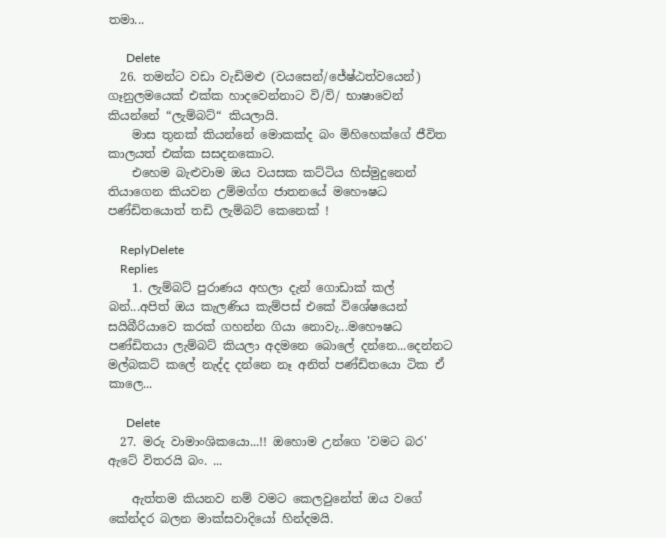තමා...

      Delete
  26. තමන්ට වඩා වැඩිමළු (වයසෙන්/ජේෂ්ඨත්වයෙන්) ගෑනුලමයෙක් එක්ක හාදවෙන්නාට වි/වි/ භාෂාවෙන් කියන්නේ “ලැම්බට්“ කියලායි.
    මාස තුනක් කියන්නේ මොකක්ද බං මිහිහෙක්ගේ ජීවිත කාලයත් එක්ක සසදනකොට.
    එහෙම බැළුවාම ඔය වයසක කට්ටිය හිස්මුදුනෙන් තියාගෙන කියවන උම්මග්ග ජාතනයේ මහෞෂධ පණ්ඩිතයොත් තඩි ලැම්බට් කෙනෙක් !

    ReplyDelete
    Replies
    1. ලැම්බට් පුරාණය අහලා දැන් ගොඩාක් කල් බන්...අපිත් ඔය කැලණිය කැම්පස් එකේ විශේෂයෙන් සයිබීරියාවෙ කරක් ගහන්න ගියා නොවැ...මහෞෂධ පණ්ඩිතයා ලැම්බට් කියලා අදමනෙ බොලේ දන්නෙ...දෙන්නට මල්බකට් කලේ නැද්ද දන්නෙ නෑ අනිත් පණ්ඩිතයො ටික ඒ කාලෙ...

      Delete
  27. මරු වාමාංශිකයො...!! ඔහොම උන්ගෙ 'වමට බර' ඇටේ විතරයි බං. ...

    ඇත්තම කියනව නම් වමට කෙලවුනේත් ඔය වගේ කේන්දර බලන මාක්සවාදියෝ හින්දමයි.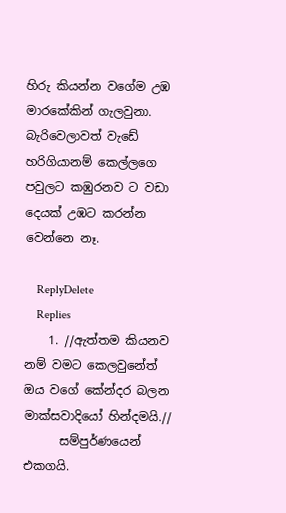හිරු කියන්න වගේම උඹ මාරකේකින් ගැලවුනා. බැරිවෙලාවත් වැඩේ හරිගියානම් කෙල්ලගෙ පවුලට කඹුරනව ට වඩා දෙයක් උඹට කරන්න වෙන්නෙ නෑ.

    ReplyDelete
    Replies
    1. //ඇත්තම කියනව නම් වමට කෙලවුනේත් ඔය වගේ කේන්දර බලන මාක්සවාදියෝ හින්දමයි.//
      සම්පුර්ණයෙන් එකගයි.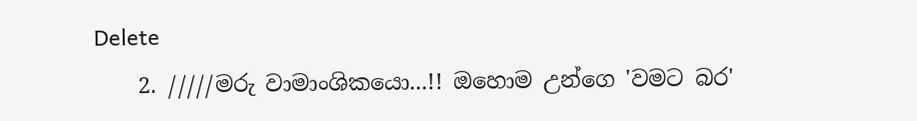Delete
    2. /////මරු වාමාංශිකයො...!! ඔහොම උන්ගෙ 'වමට බර'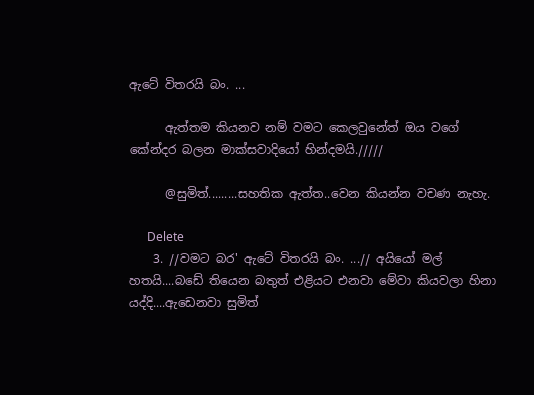ඇටේ විතරයි බං. ...

      ඇත්තම කියනව නම් වමට කෙලවුනේත් ඔය වගේ කේන්දර බලන මාක්සවාදියෝ හින්දමයි./////

      @සුමිත්.........සහතික ඇත්ත..වෙන කියන්න වචණ නැහැ.

      Delete
    3. //වමට බර' ඇටේ විතරයි බං. ...// අයියෝ මල් හතයි....බඩේ තියෙන බතුත් එළියට එනවා මේවා කියවලා හිනා යද්දි....ඇඩෙනවා සුමිත්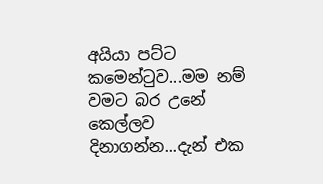අයියා පට්ට කමෙන්ටුව...මම නම් වමට බර උනේ කෙල්ලව දිනාගන්න...දැන් එක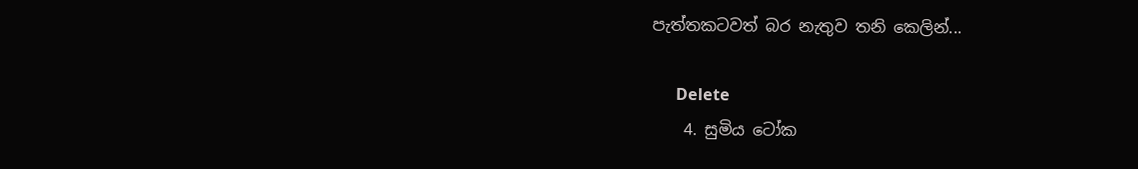පැත්තකටවත් බර නැතුව තනි කෙලින්...

      Delete
    4. සුමිය ටෝක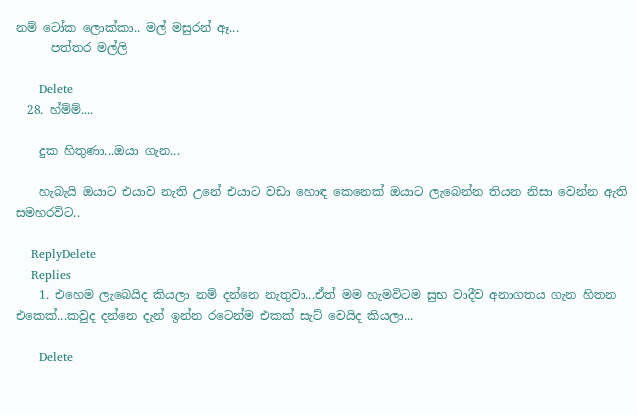නම් ටෝක ලොක්කා.. මල් මසුරන් ඈ...
      පත්තර මල්ලි

      Delete
  28. හ්ම්ම්....

    දුක හිතුණා...ඔයා ගැන...

    හැබැයි ඔයාට එයාව නැති උනේ එයාට වඩා හොඳ කෙනෙක් ඔයාට ලැබෙන්න තියන නිසා වෙන්න ඇති සමහරවිට..

    ReplyDelete
    Replies
    1. එහෙම ලැබෙයිද කියලා නම් දන්නෙ නැතුවා...ඒත් මම හැමවිටම සුභ වාදීව අනාගතය ගැන හිතන එකෙක්...කවුද දන්නෙ දැන් ඉන්න රටෙන්ම එකක් සැට් වෙයිද කියලා...

      Delete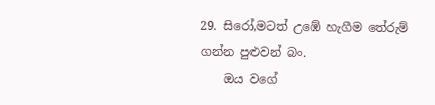29. සිරෝ,මටත් උඹේ හැගීම තේරුම් ගන්න පුළුවන් බං.
    ඔය වගේ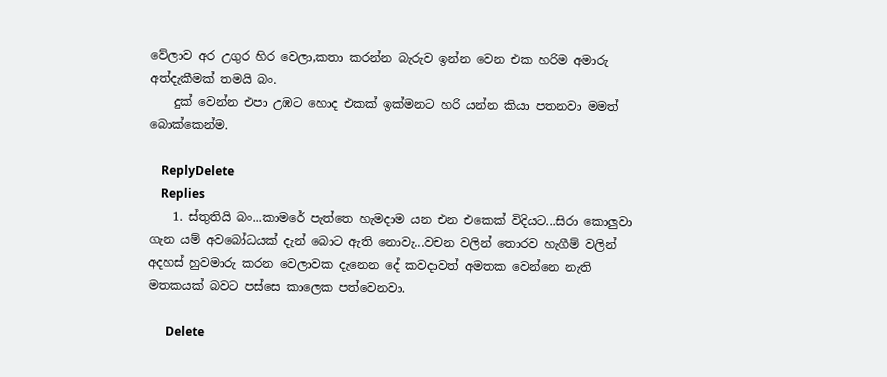වේලාව අර උගුර හිර වෙලා,කතා කරන්න බැරුව ඉන්න වෙන එක හරිම අමාරු අත්දැකීමක් තමයි බං.
    දුක් වෙන්න එපා උඹට හොද එකක් ඉක්මනට හරි යන්න කියා පතනවා මමත් බොක්කෙන්ම.

    ReplyDelete
    Replies
    1. ස්තුතියි බං...කාමරේ පැත්තෙ හැමදාම යන එන එකෙක් විදියට...සිරා කොලුවා ගැන යම් අවබෝධයක් දැන් බොට ඇති නොවැ...වචන වලින් තොරව හැගීම් වලින් අදහස් හුවමාරු කරන වෙලාවක දැනෙන දේ කවදාවත් අමතක වෙන්නෙ නැති මතකයක් බවට පස්සෙ කාලෙක පත්වෙනවා.

      Delete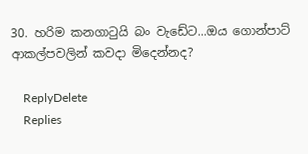30. හරිම කනගාටුයි බං වැඩේට...ඔය ගොන්පාට් ආකල්පවලින් කවදා මිදෙන්නද?

    ReplyDelete
    Replies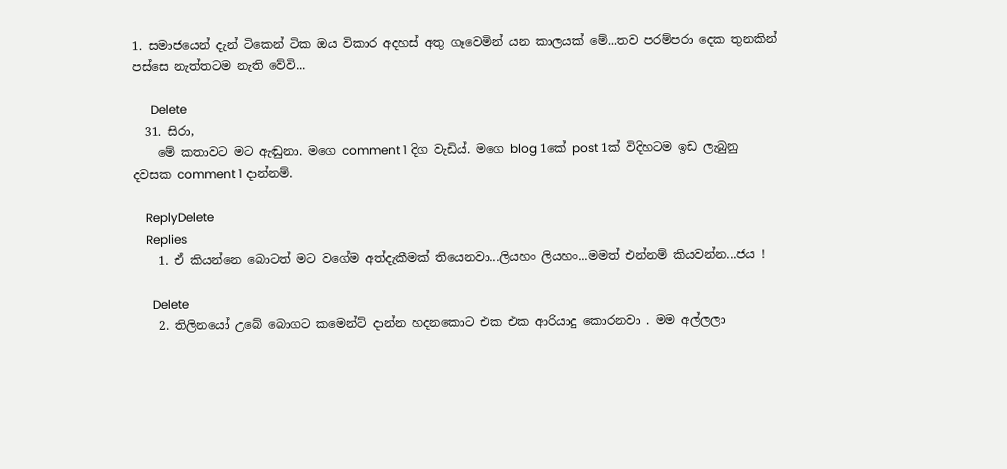1. සමාජයෙන් දැන් ටිකෙන් ටික ඔය විකාර අදහස් අතු ගෑවෙමින් යන කාලයක් මේ...තව පරම්පරා දෙක තුනකින් පස්සෙ නැත්තටම නැති වේවි...

      Delete
  31. සිරා,
    මේ කතාවට මට ඇඬුනා. මගෙ comment 1 දිග වැඩිය්. මගෙ blog 1කේ post 1ක් විදිහටම ඉඩ ලැබුනු දවසක comment 1 දාන්නම්.

    ReplyDelete
    Replies
    1. ඒ කියන්නෙ බොටත් මට වගේම අත්දැකීමක් තියෙනවා...ලියහං ලියහං...මමත් එන්නම් කියවන්න...ජය !

      Delete
    2. තිලිනයෝ උබේ බොගට කමෙන්ට් දාන්න හදනකොට එක එක ආරියාදු කොරනවා . මම අල්ලලා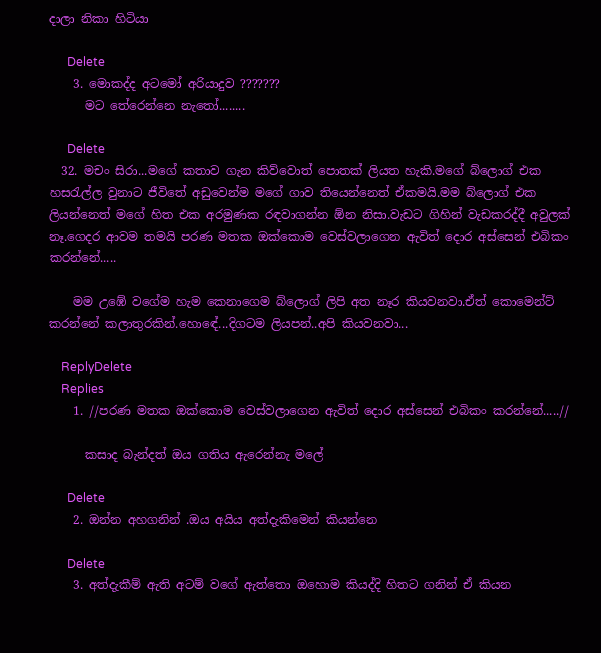දාලා නිකා හිටියා

      Delete
    3. මොකද්ද අටමෝ අරියාදුව ???????
      මට තේරෙන්නෙ නැ‍තෝ........

      Delete
  32. මචං සිරා...මගේ කතාව ගැන කිව්වොත් පොතක් ලියත හැකි.මගේ බ්ලොග් එක හසරැල්ල වුනාට ජීවිතේ අඩුවෙන්ම මගේ ගාව තියෙන්නෙත් ඒකමයි.මම බ්ලොග් එක ලියන්නෙත් මගේ හිත එක අරමුණක රඳවාගන්න ඕන නිසා.වැඩට ගිහින් වැඩකරද්දී අවුලක් නෑ.ගෙදර ආවම තමයි පරණ මතක ඔක්කොම වෙස්වලාගෙන ඇවිත් දොර අස්සෙන් එබිකං කරන්නේ.....

    මම උඹේ වගේම හැම කෙනාගෙම බ්ලොග් ලිපි අත නෑර කියවනවා.ඒත් කොමෙන්ට් කරන්නේ කලාතුරකින්.හොඳේ...දිගටම ලියපන්..අපි කියවනවා...

    ReplyDelete
    Replies
    1. //පරණ මතක ඔක්කොම වෙස්වලාගෙන ඇවිත් දොර අස්සෙන් එබිකං කරන්නේ.....//

      කසාද බැන්දත් ඔය ගතිය ඇරෙන්නැ මලේ

      Delete
    2. ඔන්න අහගනින් .ඔය අයිය අත්දැකිමෙන් කියන්නෙ

      Delete
    3. අත්දැකීම් ඇති අටම් වගේ ඇත්තො ඔහොම කියද්දි හිතට ගනින් ඒ කියන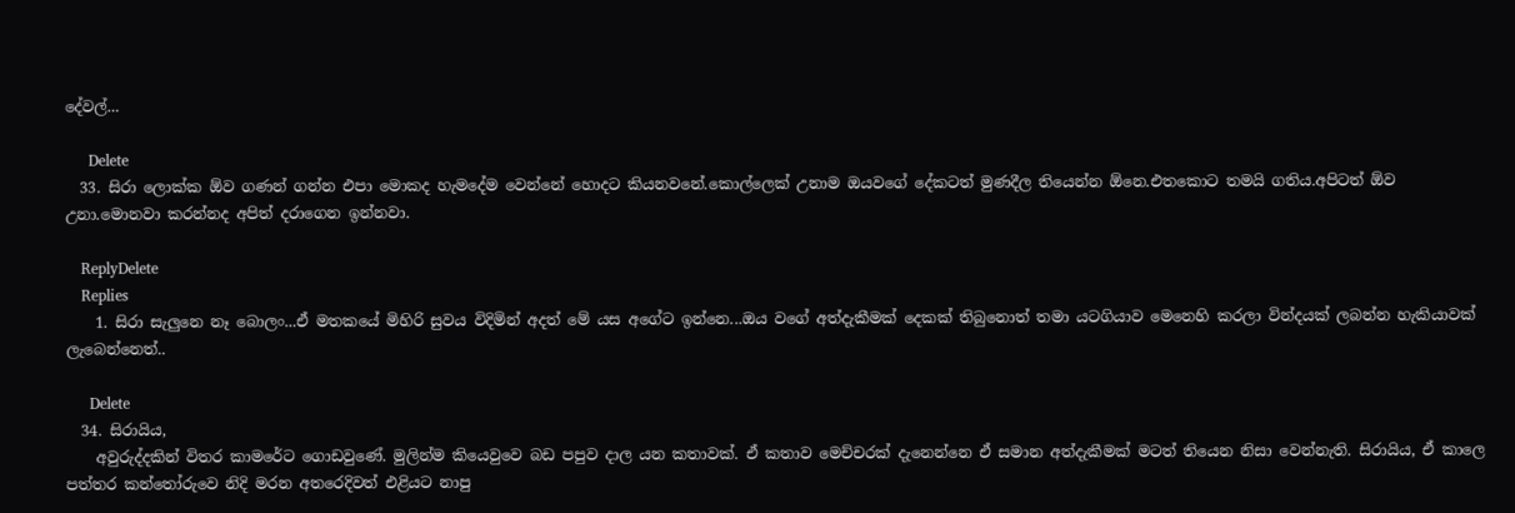දේවල්...

      Delete
  33. සිරා ලොක්ක ඕව ගණන් ගන්න එපා මොකද හැමදේම වෙන්නේ හොදට කියනවනේ.කොල්ලෙක් උනාම ඔයවගේ දේකටත් මුණදීල තියෙන්න ඕනෙ.එතකොට තමයි ගතිය.අපිටත් ඕව උනා.මොනවා කරන්නද අපිත් දරාගෙන ඉන්නවා.

    ReplyDelete
    Replies
    1. සිරා සැලුනෙ නෑ බොලං...ඒ මතකයේ මිහිරි සුවය විදිමින් අදත් මේ යස අගේට ඉන්නෙ...ඔය වගේ අත්දැකීමක් දෙකක් තිබුනොත් තමා යටගියාව මෙනෙහි කරලා වින්දයක් ලබන්න හැකියාවක් ලැබෙන්නෙත්..

      Delete
  34. සිරායිය,
    අවුරුද්දකින් විතර කාමරේට ගොඩවුණේ. මුලින්ම කියෙවුවෙ බඩ පපුව දාල යන කතාවක්. ඒ කතාව මෙච්චරක් දැනෙන්නෙ ඒ සමාන අත්දැකීමක් මටත් තියෙන නිසා වෙන්නැති. සිරායිය, ඒ කාලෙ පත්තර කන්තෝරුවෙ නිදි මරන අතරෙදිවත් එළියට නාපු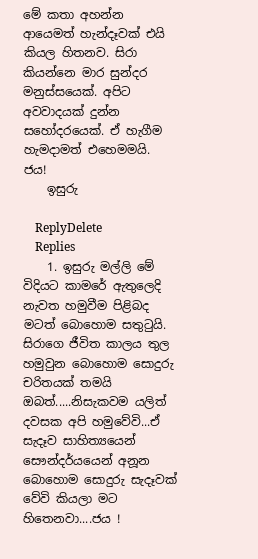මේ කතා අහන්න ආයෙමත් හැන්දෑවක් එයි කියල හිතනව. සිරා කියන්නෙ මාර සුන්දර මනුස්සයෙක්. අපිට අවවාදයක් දුන්න සහෝදරයෙක්. ඒ හැගීම හැමදාමත් එහෙමමයි. ජය!
    ඉසුරු

    ReplyDelete
    Replies
    1. ඉසුරු මල්ලි මේ විදියට කාමරේ ඇතුලෙදි නැවත හමුවීම පිළිබද මටත් බොහොම සතුටුයි. සිරාගෙ ජීවිත කාලය තුල හමුවුන බොහොම සොදුරු චරිතයක් තමයි ඔබත්.....නිසැකවම යලිත් දවසක අපි හමුවේවි...ඒ සැදෑව සාහිත්‍යයෙන් සෞන්දර්යයෙන් අනූන බොහොම සොදුරු සැදෑවක් වේවි කියලා මට හිතෙනවා....ජය !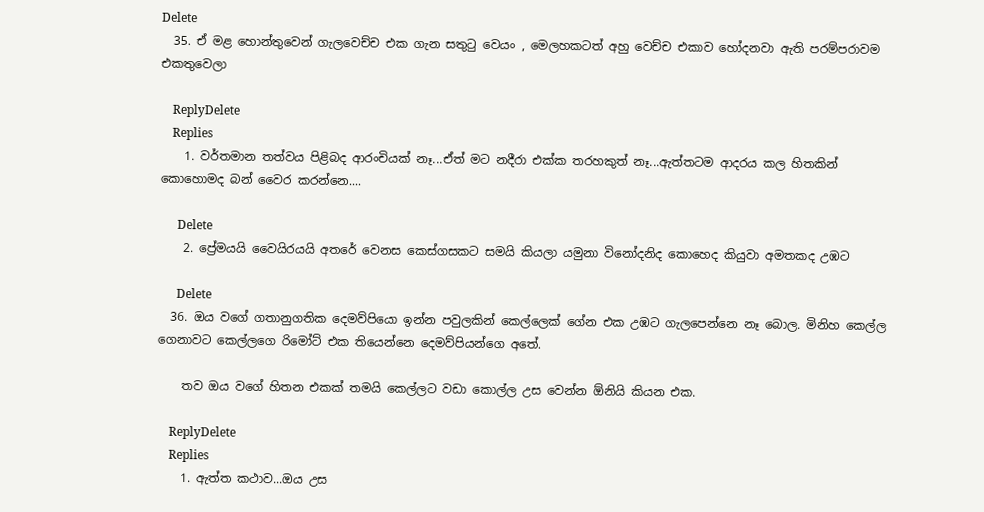Delete
  35. ඒ මළ හොන්තුවෙන් ගැලවෙච්ච එක ගැන සතුටු වෙයං , මෙලහකටත් අහු වෙච්ච එකාව හෝදනවා ඇති පරම්පරාවම එකතුවෙලා

    ReplyDelete
    Replies
    1. වර්තමාන තත්වය පිළිබද ආරංචියක් නෑ...ඒත් මට නදීරා එක්ක තරහකුත් නෑ...ඇත්තටම ආදරය කල හිතකින් කොහොමද බන් වෛර කරන්නෙ....

      Delete
    2. ප්‍රේමයයි වෛයිරයයි අතරේ වෙනස කෙස්ගසකට සමයි කියලා යමුනා විනෝදනිද කොහෙද කියුවා අමතකද උඹ‍ට

      Delete
  36. ඔය වගේ ගතානුගතික දෙමව්පියො ඉන්න පවුලකින් කෙල්ලෙක් ගේන එක උඹට ගැලපෙන්නෙ නෑ බොල. මිනිහ කෙල්ල ගෙනාවට කෙල්ලගෙ රිමෝට් එක තියෙන්නෙ දෙමව්පියන්ගෙ අතේ.

    තව ඔය වගේ හිතන එකක් තමයි කෙල්ලට වඩා කොල්ල උස වෙන්න ඕනියි කියන එක.

    ReplyDelete
    Replies
    1. ඇත්ත කථාව...ඔය උස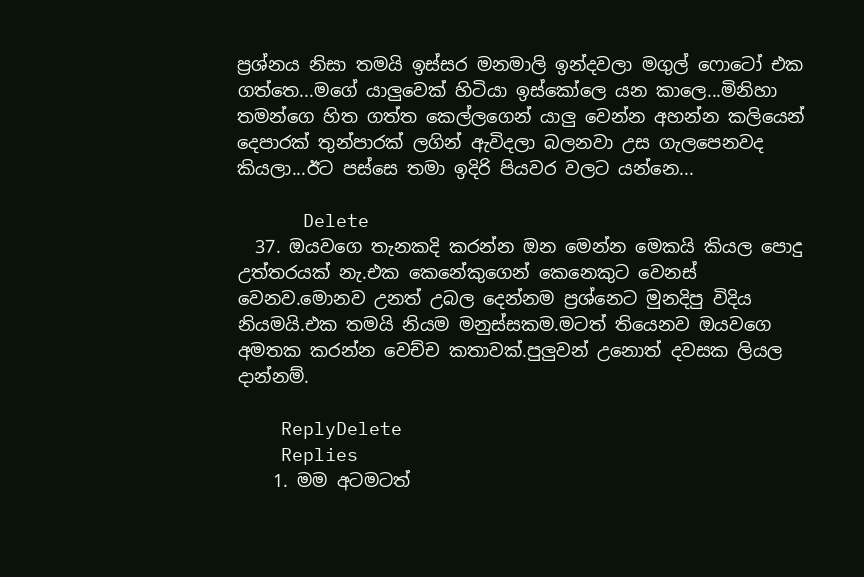ප්‍රශ්නය නිසා තමයි ඉස්සර මනමාලි ඉන්දවලා මගුල් ෆොටෝ එක ගත්තෙ...මගේ යාලුවෙක් හිටියා ඉස්කෝලෙ යන කාලෙ...මිනිහා තමන්ගෙ හිත ගත්ත කෙල්ලගෙන් යාලු වෙන්න අහන්න කලියෙන් දෙපාරක් තුන්පාරක් ලගින් ඇවිදලා බලනවා උස ගැලපෙනවද කියලා...ඊට පස්සෙ තමා ඉදිරි පියවර වලට යන්නෙ...

      Delete
  37. ඔයවගෙ තැනකදි කරන්න ඔන මෙන්න මෙකයි කියල පොදු උත්තරයක් නැ.එක කෙනේකුගෙන් කෙනෙකුට වෙනස් වෙනව.මොනව උනත් උබල දෙන්නම ප්‍රශ්නෙට මුනදිපු විදිය නියමයි.එක තමයි නියම මනුස්සකම.මටත් තියෙනව ඔයවගෙ අමතක කරන්න වෙච්ච කතාවක්.පුලුවන් උනොත් දවසක ලියල දාන්නම්.

    ReplyDelete
    Replies
    1. මම අටමටත්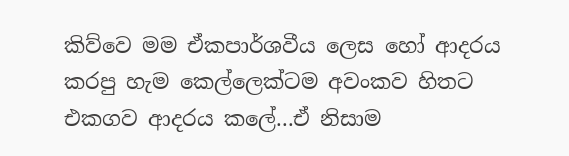කිව්වෙ මම ඒකපාර්ශවීය ලෙස හෝ ආදරය කරපු හැම කෙල්ලෙක්ටම අවංකව හිතට එකගව ආදරය කලේ...ඒ නිසාම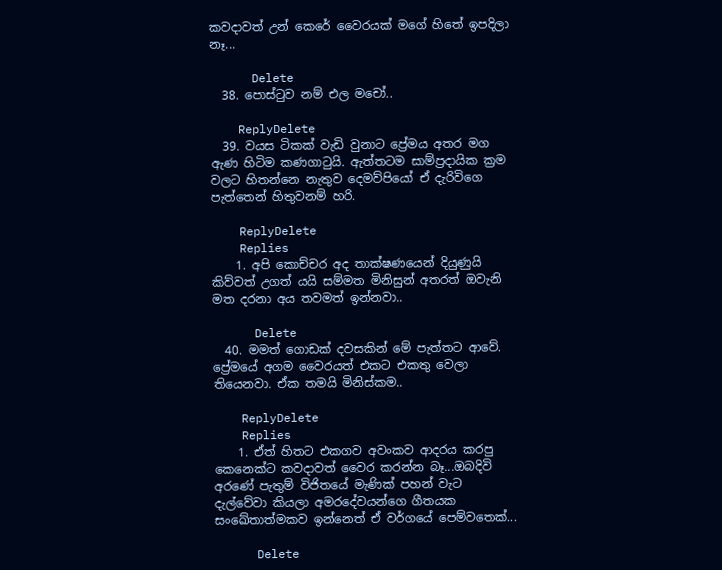කවදාවත් උන් කෙරේ වෛරයක් මගේ හිතේ ඉපදිලා නෑ...

      Delete
  38. පොස්ටුව නම් එල මචෝ..

    ReplyDelete
  39. වයස ටිකක් වැඩි වුනාට ප්‍රේමය අතර මග ඇණ හිටිම කණගාටුයි. ඇත්තටම සාම්ප්‍රදායික ක්‍රම වලට හිතන්නෙ නැතුව දෙමව්පියෝ ඒ දැරිවිගෙ පැත්තෙන් හිතුවනම් හරි.

    ReplyDelete
    Replies
    1. අපි කොච්චර අද තාක්ෂණයෙන් දියුණුයි කිව්වත් උගත් යයි සම්මත මිනිසුන් අතරත් ඔවැනි මත දරනා අය තවමත් ඉන්නවා..

      Delete
  40. මමත් ගොඩක් දවසකින් මේ පැත්තට ආවේ. ප්‍රේමයේ අගම වෛරයත් එකට එකතු වෙලා තියෙනවා. ඒක තමයි මිනිස්කම..

    ReplyDelete
    Replies
    1. ඒත් හිතට එකගව අවංකව ආදරය කරපු කෙනෙක්ට කවදාවත් වෛර කරන්න බෑ...ඔබදිවි අරණේ පැතුම් විජිතයේ මැණික් පහන් වැට දැල්වේවා කියලා අමරදේවයන්ගෙ ගීතයක සංඛේතාත්මකව ඉන්නෙත් ඒ වර්ගයේ පෙම්වතෙක්...

      Delete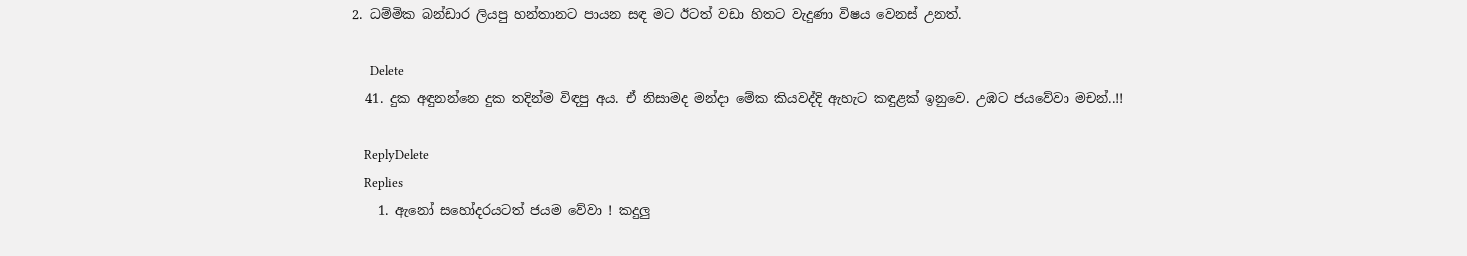2. ධම්මික බන්ඩාර ලියපු හන්තානට පායන සඳ මට ඊටත් වඩා හිතට වැදුණා විෂය වෙනස් උනත්.

      Delete
  41. දුක අඳුනන්නෙ දුක තදින්ම විඳපු අය. ඒ නිසාමද මන්දා මේක කියවද්දි ඇහැට කඳුළක් ඉනුවෙ. උඹට ජයවේවා මචන්..!!

    ReplyDelete
    Replies
    1. ඇනෝ සහෝදරයටත් ජයම වේවා ! කදුලු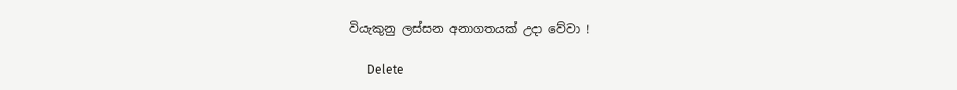වියැකුනු ලස්සන අනාගතයක් උදා වේවා !

      Delete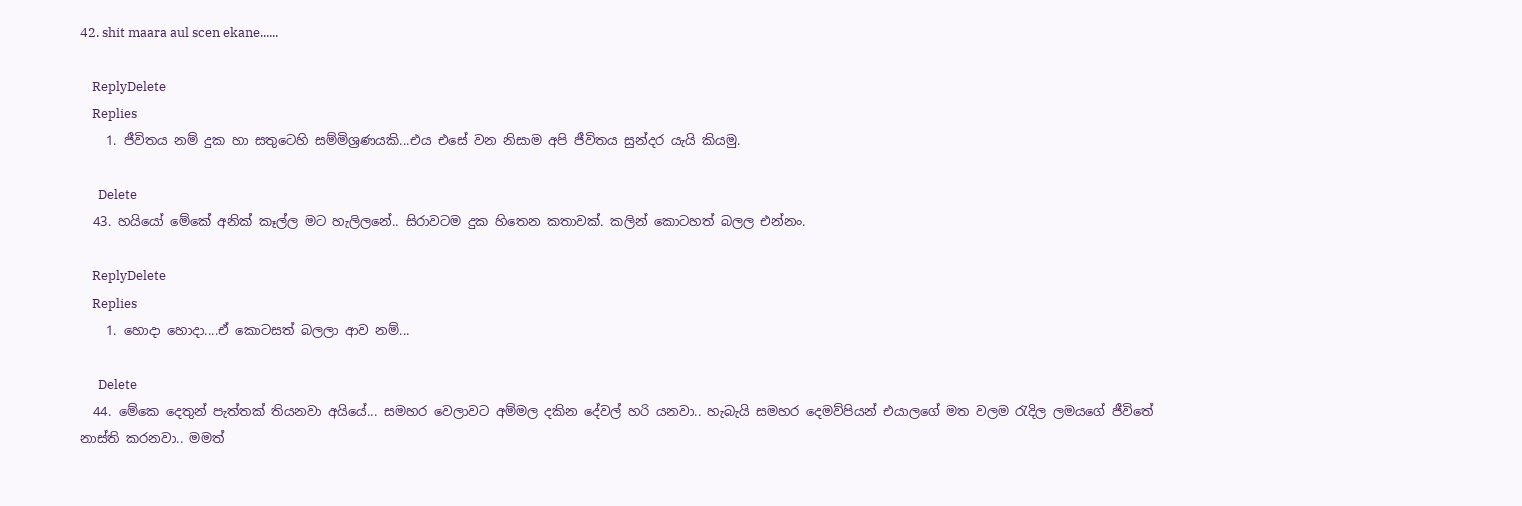42. shit maara aul scen ekane......

    ReplyDelete
    Replies
    1. ජීවිතය නම් දුක හා සතුටෙහි සම්මිශ්‍රණයකි...එය එසේ වන නිසාම අපි ජීවිතය සුන්දර යැයි කියමු.

      Delete
  43. හයියෝ මේකේ අනික් කෑල්ල මට හැලිලනේ.. සිරාවටම දුක හිතෙන කතාවක්. කලින් කොටහත් බලල එන්නං.

    ReplyDelete
    Replies
    1. හොදා හොදා....ඒ කොටසත් බලලා ආව නම්...

      Delete
  44. මේකෙ දෙතුන් පැත්තක් තියනවා අයියේ... සමහර වෙලාවට අම්මල දකින දේවල් හරි යනවා.. හැබැයි සමහර දෙමව්පියන් එයාලගේ මත වලම රැදිල ලමයගේ ජීවිතේ නාස්ති කරනවා.. මමත්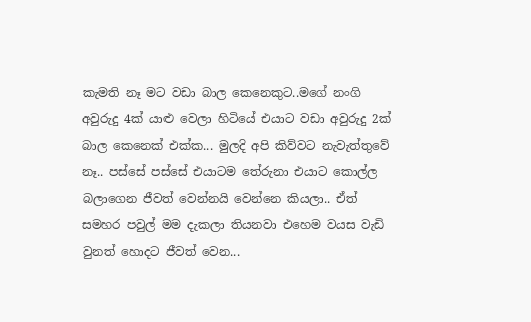කැමති නෑ මට වඩා බාල කෙනෙකුට..මගේ නංගි අවුරුදු 4ක් යාළු වෙලා හිටියේ එයාට වඩා අවුරුදු 2ක් බාල කෙනෙක් එක්ක... මුලදි අපි කිව්වට නැවැත්තුවේ නෑ.. පස්සේ පස්සේ එයාටම තේරුනා එයාට කොල්ල බලාගෙන ජීවත් වෙන්නයි වෙන්නෙ කියලා.. ඒත් සමහර පවුල් මම දැකලා තියනවා එහෙම වයස වැඩි වුනත් හොදට ජීවත් වෙන...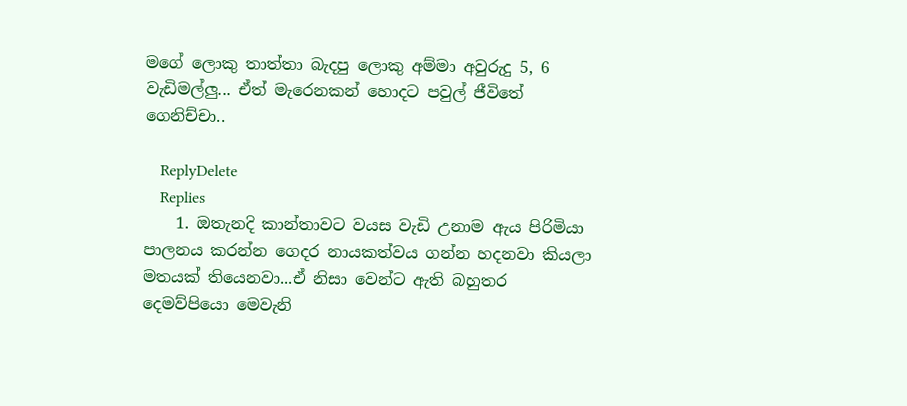මගේ ලොකු තාත්තා බැදපු ලොකු අම්මා අවුරුදු 5, 6 වැඩිමල්ලු... ඒත් මැරෙනකන් හොදට පවුල් ජීවිතේ ගෙනිච්චා..

    ReplyDelete
    Replies
    1. ඔතැනදි කාන්තාවට වයස වැඩි උනාම ඇය පිරිමියා පාලනය කරන්න ගෙදර නායකත්වය ගන්න හදනවා කියලා මතයක් තියෙනවා...ඒ නිසා වෙන්ට ඇති බහුතර දෙමව්පියො මෙවැනි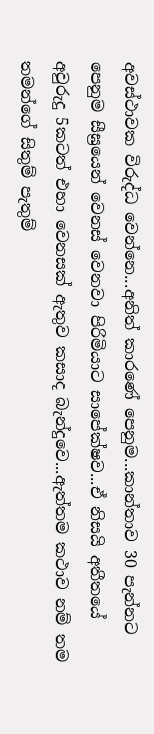අවස්ථාවක විරුද්ධ වෙන්නෙ...අනිත් කාරණේ පෙනුම...කාන්තාව 30 පැන්නට පෙනුම සීඝ්‍රයෙන් වෙනස් වෙනවා පිරිමියාට සාපේක්ෂව...ඒ නිසයි අතීතයේ අවුරුදු 5කටත් එහා වෙනසක් ඇතුව කසාද බැන්දුවෙ...ඇත්තම කථාව නම් තම තමන්ගේ සිතුම් පැතුම්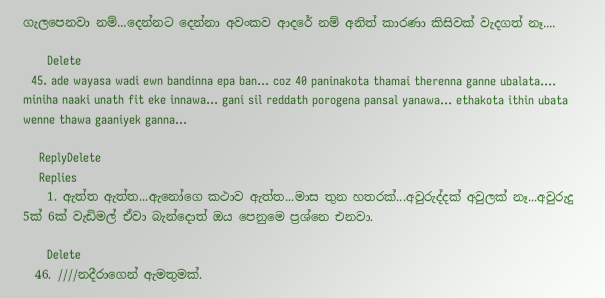ගැලපෙනවා නම්...දෙන්නට දෙන්නා අවංකව ආදරේ නම් අනිත් කාරණා කිසිවක් වැදගත් නෑ....

      Delete
  45. ade wayasa wadi ewn bandinna epa ban... coz 40 paninakota thamai therenna ganne ubalata.... miniha naaki unath fit eke innawa... gani sil reddath porogena pansal yanawa... ethakota ithin ubata wenne thawa gaaniyek ganna...

    ReplyDelete
    Replies
    1. ඇත්ත ඇත්ත...ඇනෝගෙ කථාව ඇත්ත...මාස තුන හතරක්...අවුරුද්දක් අවුලක් නෑ...අවුරුදු 5ක් 6ක් වැඩිමල් ඒවා බැන්දොත් ඔය පෙනුමෙ ප්‍රශ්නෙ එනවා.

      Delete
  46. ////නදීරාගෙන් ඇමතුමක්.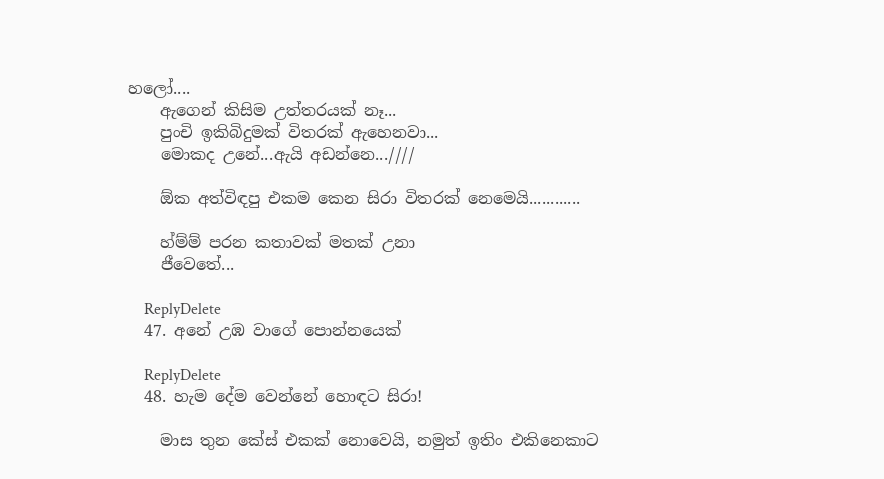හලෝ....
    ඇගෙන් කිසිම උත්තරයක් නෑ...
    පුංචි ඉකිබිදුමක් විතරක් ඇහෙනවා...
    මොකද උනේ...ඇයි අඩන්නෙ...////

    ඕක අත්විඳපු එකම කෙන සිරා විතරක් නෙමෙයි............

    හ්ම්ම් පරන කතාවක් මතක් උනා
    ජීවෙතේ...

    ReplyDelete
  47. අනේ උඹ වාගේ ‍පොන්නයෙක්

    ReplyDelete
  48. හැම දේම වෙන්නේ හොඳට සිරා!

    මාස තුන කේස් එකක් නොවෙයි, නමුත් ඉතිං එකිනෙකාට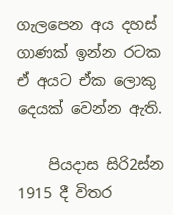ගැලපෙන අය දහස් ගාණක් ඉන්න රටක ඒ අයට ඒක ලොකු දෙයක් වෙන්න ඇති.

    පියදාස සිරි2ස්න 1915 දී විතර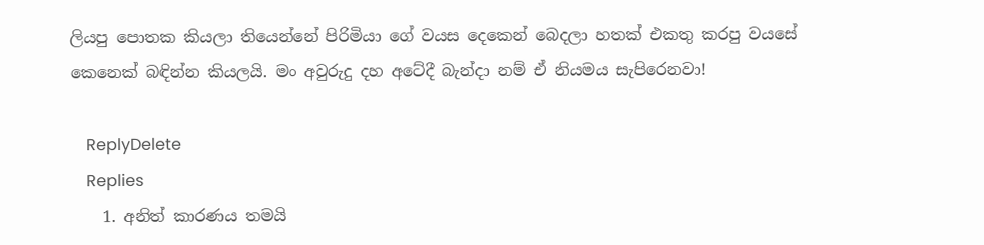ලියපු පොතක කියලා තියෙන්නේ පිරිමියා ගේ වයස දෙකෙන් බෙදලා හතක් එකතු කරපු වයසේ කෙනෙක් බඳින්න කියලයි. මං අවුරුදු දහ අටේදී බැන්දා නම් ඒ නියමය සැපිරෙනවා!

    ReplyDelete
    Replies
    1. අනිත් කාරණය තමයි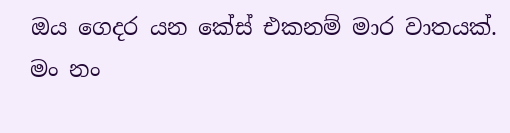ඔය ගෙදර යන කේස් එකනම් මාර වාතයක්. මං නං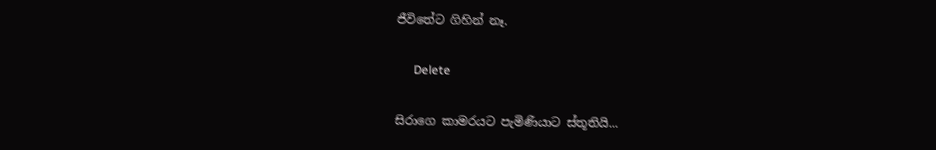ජීවිතේට ගිහින් නෑ.

      Delete

සිරාගෙ කාමරයට පැමිණියාට ස්තූතියි...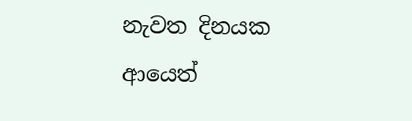නැවත දිනයක ආයෙත්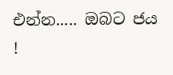එන්න..... ඔබට ජය !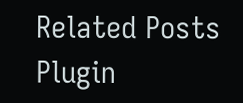Related Posts Plugin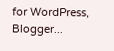for WordPress, Blogger...